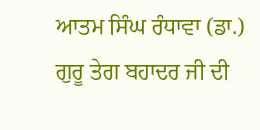ਆਤਮ ਸਿੰਘ ਰੰਧਾਵਾ (ਡਾ.)
ਗੁਰੂ ਤੇਗ ਬਹਾਦਰ ਜੀ ਦੀ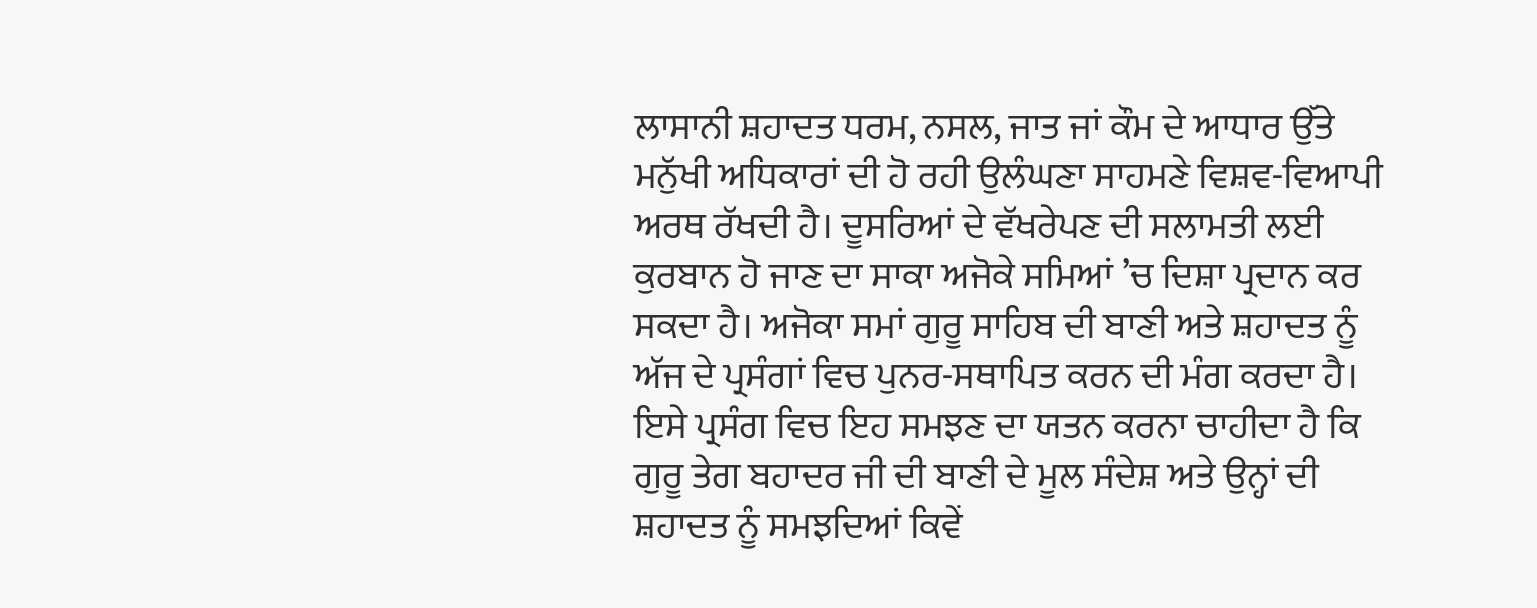ਲਾਸਾਨੀ ਸ਼ਹਾਦਤ ਧਰਮ, ਨਸਲ, ਜਾਤ ਜਾਂ ਕੌਮ ਦੇ ਆਧਾਰ ਉੱਤੇ ਮਨੁੱਖੀ ਅਧਿਕਾਰਾਂ ਦੀ ਹੋ ਰਹੀ ਉਲੰਘਣਾ ਸਾਹਮਣੇ ਵਿਸ਼ਵ-ਵਿਆਪੀ ਅਰਥ ਰੱਖਦੀ ਹੈ। ਦੂਸਰਿਆਂ ਦੇ ਵੱਖਰੇਪਣ ਦੀ ਸਲਾਮਤੀ ਲਈ ਕੁਰਬਾਨ ਹੋ ਜਾਣ ਦਾ ਸਾਕਾ ਅਜੋਕੇ ਸਮਿਆਂ ’ਚ ਦਿਸ਼ਾ ਪ੍ਰਦਾਨ ਕਰ ਸਕਦਾ ਹੈ। ਅਜੋਕਾ ਸਮਾਂ ਗੁਰੂ ਸਾਹਿਬ ਦੀ ਬਾਣੀ ਅਤੇ ਸ਼ਹਾਦਤ ਨੂੰ ਅੱਜ ਦੇ ਪ੍ਰਸੰਗਾਂ ਵਿਚ ਪੁਨਰ-ਸਥਾਪਿਤ ਕਰਨ ਦੀ ਮੰਗ ਕਰਦਾ ਹੈ। ਇਸੇ ਪ੍ਰਸੰਗ ਵਿਚ ਇਹ ਸਮਝਣ ਦਾ ਯਤਨ ਕਰਨਾ ਚਾਹੀਦਾ ਹੈ ਕਿ ਗੁਰੂ ਤੇਗ ਬਹਾਦਰ ਜੀ ਦੀ ਬਾਣੀ ਦੇ ਮੂਲ ਸੰਦੇਸ਼ ਅਤੇ ਉਨ੍ਹਾਂ ਦੀ ਸ਼ਹਾਦਤ ਨੂੰ ਸਮਝਦਿਆਂ ਕਿਵੇਂ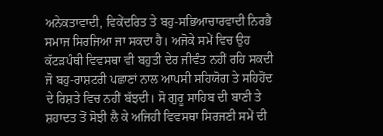ਅਨੇਕਤਾਵਾਦੀ, ਵਿਕੇਂਦਰਿਤ ਤੇ ਬਹੁ-ਸਭਿਆਚਾਰਵਾਦੀ ਨਿਰਭੈ ਸਮਾਜ ਸਿਰਜਿਆ ਜਾ ਸਕਦਾ ਹੈ। ਅਜੋਕੇ ਸਮੇਂ ਵਿਚ ਉਹ ਕੱਟੜਪੰਥੀ ਵਿਵਸਥਾ ਵੀ ਬਹੁਤੀ ਦੇਰ ਜੀਵੰਤ ਨਹੀਂ ਰਹਿ ਸਕਦੀ ਜੋ ਬਹੁ-ਰਾਸ਼ਟਰੀ ਪਛਾਣਾਂ ਨਾਲ ਆਪਸੀ ਸਹਿਯੋਗ ਤੇ ਸਹਿਹੋਂਦ ਦੇ ਰਿਸ਼ਤੇ ਵਿਚ ਨਹੀਂ ਬੱਝਦੀ। ਸੋ ਗੁਰੂ ਸਾਹਿਬ ਦੀ ਬਾਣੀ ਤੇ ਸ਼ਹਾਦਤ ਤੋਂ ਸੋਝੀ ਲੈ ਕੇ ਅਜਿਹੀ ਵਿਵਸਥਾ ਸਿਰਜਣੀ ਸਮੇਂ ਦੀ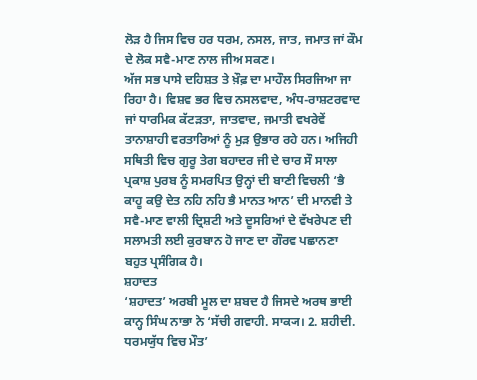ਲੋੜ ਹੈ ਜਿਸ ਵਿਚ ਹਰ ਧਰਮ, ਨਸਲ, ਜਾਤ, ਜਮਾਤ ਜਾਂ ਕੌਮ ਦੇ ਲੋਕ ਸਵੈ-ਮਾਣ ਨਾਲ ਜੀਅ ਸਕਣ।
ਅੱਜ ਸਭ ਪਾਸੇ ਦਹਿਸ਼ਤ ਤੇ ਖ਼ੌਫ਼ ਦਾ ਮਾਹੌਲ ਸਿਰਜਿਆ ਜਾ ਰਿਹਾ ਹੈ। ਵਿਸ਼ਵ ਭਰ ਵਿਚ ਨਸਲਵਾਦ, ਅੰਧ-ਰਾਸ਼ਟਰਵਾਦ ਜਾਂ ਧਾਰਮਿਕ ਕੱਟੜਤਾ, ਜਾਤਵਾਦ, ਜਮਾਤੀ ਵਖਰੇਵੇਂ ਤਾਨਾਸ਼ਾਹੀ ਵਰਤਾਰਿਆਂ ਨੂੰ ਮੁੜ ਉਭਾਰ ਰਹੇ ਹਨ। ਅਜਿਹੀ ਸਥਿਤੀ ਵਿਚ ਗੁਰੂ ਤੇਗ ਬਹਾਦਰ ਜੀ ਦੇ ਚਾਰ ਸੌ ਸਾਲਾ ਪ੍ਰਕਾਸ਼ ਪੁਰਬ ਨੂੰ ਸਮਰਪਿਤ ਉਨ੍ਹਾਂ ਦੀ ਬਾਣੀ ਵਿਚਲੀ ‘ਭੈ ਕਾਹੂ ਕਉ ਦੇਤ ਨਹਿ ਨਹਿ ਭੈ ਮਾਨਤ ਆਨ’ ਦੀ ਮਾਨਵੀ ਤੇ ਸਵੈ-ਮਾਣ ਵਾਲੀ ਦ੍ਰਿਸ਼ਟੀ ਅਤੇ ਦੂਸਰਿਆਂ ਦੇ ਵੱਖਰੇਪਣ ਦੀ ਸਲਾਮਤੀ ਲਈ ਕੁਰਬਾਨ ਹੋ ਜਾਣ ਦਾ ਗੌਰਵ ਪਛਾਨਣਾ ਬਹੁਤ ਪ੍ਰਸੰਗਿਕ ਹੈ।
ਸ਼ਹਾਦਤ
‘ਸ਼ਹਾਦਤ’ ਅਰਬੀ ਮੂਲ ਦਾ ਸ਼ਬਦ ਹੈ ਜਿਸਦੇ ਅਰਥ ਭਾਈ ਕਾਨ੍ਹ ਸਿੰਘ ਨਾਭਾ ਨੇ ‘ਸੱਚੀ ਗਵਾਹੀ. ਸਾਕ੍ਯ। 2. ਸ਼ਹੀਦੀ. ਧਰਮਯੁੱਧ ਵਿਚ ਮੌਤ’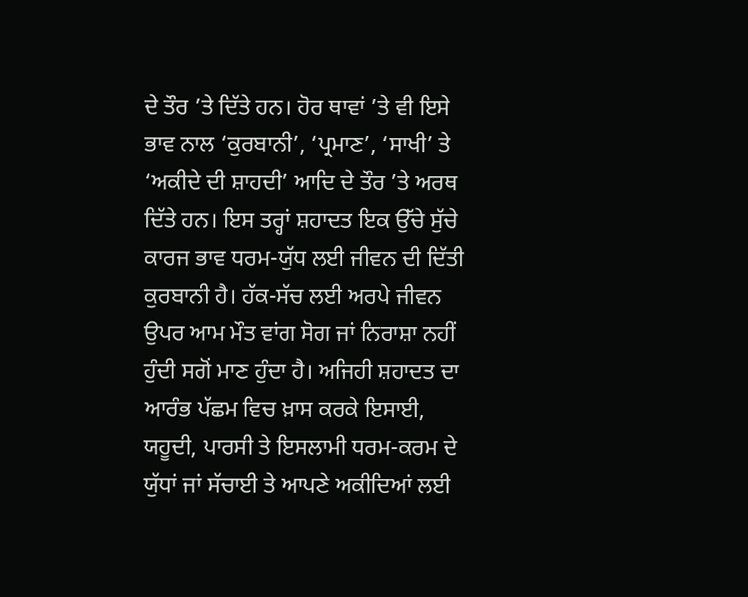ਦੇ ਤੌਰ ’ਤੇ ਦਿੱਤੇ ਹਨ। ਹੋਰ ਥਾਵਾਂ ’ਤੇ ਵੀ ਇਸੇ ਭਾਵ ਨਾਲ ‘ਕੁਰਬਾਨੀ’, ‘ਪ੍ਰਮਾਣ’, ‘ਸਾਖੀ’ ਤੇ ‘ਅਕੀਦੇ ਦੀ ਸ਼ਾਹਦੀ’ ਆਦਿ ਦੇ ਤੌਰ ’ਤੇ ਅਰਥ ਦਿੱਤੇ ਹਨ। ਇਸ ਤਰ੍ਹਾਂ ਸ਼ਹਾਦਤ ਇਕ ਉੱਚੇ ਸੁੱਚੇ ਕਾਰਜ ਭਾਵ ਧਰਮ-ਯੁੱਧ ਲਈ ਜੀਵਨ ਦੀ ਦਿੱਤੀ ਕੁਰਬਾਨੀ ਹੈ। ਹੱਕ-ਸੱਚ ਲਈ ਅਰਪੇ ਜੀਵਨ ਉਪਰ ਆਮ ਮੌਤ ਵਾਂਗ ਸੋਗ ਜਾਂ ਨਿਰਾਸ਼ਾ ਨਹੀਂ ਹੁੰਦੀ ਸਗੋਂ ਮਾਣ ਹੁੰਦਾ ਹੈ। ਅਜਿਹੀ ਸ਼ਹਾਦਤ ਦਾ ਆਰੰਭ ਪੱਛਮ ਵਿਚ ਖ਼ਾਸ ਕਰਕੇ ਇਸਾਈ, ਯਹੂਦੀ, ਪਾਰਸੀ ਤੇ ਇਸਲਾਮੀ ਧਰਮ-ਕਰਮ ਦੇ ਯੁੱਧਾਂ ਜਾਂ ਸੱਚਾਈ ਤੇ ਆਪਣੇ ਅਕੀਦਿਆਂ ਲਈ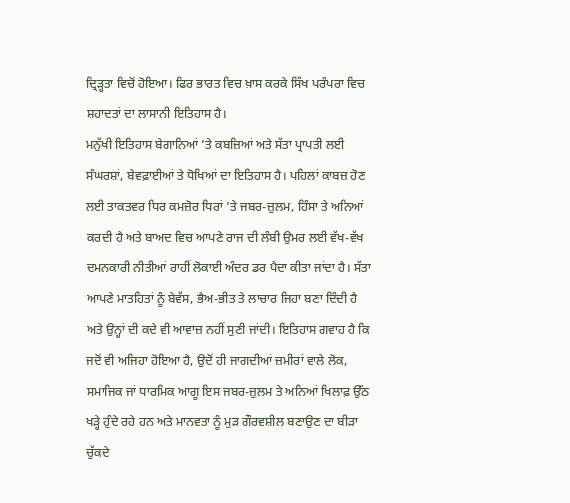ਦ੍ਰਿੜ੍ਹਤਾ ਵਿਚੋਂ ਹੋਇਆ। ਫਿਰ ਭਾਰਤ ਵਿਚ ਖ਼ਾਸ ਕਰਕੇ ਸਿੱਖ ਪਰੰਪਰਾ ਵਿਚ ਸ਼ਹਾਦਤਾਂ ਦਾ ਲਾਸਾਨੀ ਇਤਿਹਾਸ ਹੈ।
ਮਨੁੱਖੀ ਇਤਿਹਾਸ ਬੇਗਾਨਿਆਂ ’ਤੇ ਕਬਜ਼ਿਆਂ ਅਤੇ ਸੱਤਾ ਪ੍ਰਾਪਤੀ ਲਈ ਸੰਘਰਸ਼ਾਂ, ਬੇਵਫ਼ਾਈਆਂ ਤੇ ਧੋਖਿਆਂ ਦਾ ਇਤਿਹਾਸ ਹੈ। ਪਹਿਲਾਂ ਕਾਬਜ਼ ਹੋਣ ਲਈ ਤਾਕਤਵਰ ਧਿਰ ਕਮਜ਼ੋਰ ਧਿਰਾਂ ’ਤੇ ਜਬਰ-ਜ਼ੁਲਮ, ਹਿੰਸਾ ਤੇ ਅਨਿਆਂ ਕਰਦੀ ਹੈ ਅਤੇ ਬਾਅਦ ਵਿਚ ਆਪਣੇ ਰਾਜ ਦੀ ਲੰਬੀ ਉਮਰ ਲਈ ਵੱਖ-ਵੱਖ ਦਮਨਕਾਰੀ ਨੀਤੀਆਂ ਰਾਹੀਂ ਲੋਕਾਈ ਅੰਦਰ ਡਰ ਪੈਦਾ ਕੀਤਾ ਜਾਂਦਾ ਹੈ। ਸੱਤਾ ਆਪਣੇ ਮਾਤਹਿਤਾਂ ਨੂੰ ਬੇਵੱਸ, ਭੈਅ-ਭੀਤ ਤੇ ਲਾਚਾਰ ਜਿਹਾ ਬਣਾ ਦਿੰਦੀ ਹੈ ਅਤੇ ਉਨ੍ਹਾਂ ਦੀ ਕਦੇ ਵੀ ਆਵਾਜ਼ ਨਹੀਂ ਸੁਣੀ ਜਾਂਦੀ। ਇਤਿਹਾਸ ਗਵਾਹ ਹੈ ਕਿ ਜਦੋਂ ਵੀ ਅਜਿਹਾ ਹੋਇਆ ਹੈ, ਉਦੋਂ ਹੀ ਜਾਗਦੀਆਂ ਜ਼ਮੀਰਾਂ ਵਾਲੇ ਲੋਕ, ਸਮਾਜਿਕ ਜਾਂ ਧਾਰਮਿਕ ਆਗੂ ਇਸ ਜਬਰ-ਜ਼ੁਲਮ ਤੇ ਅਨਿਆਂ ਖਿਲਾਫ਼ ਉੱਠ ਖੜ੍ਹੇ ਹੁੰਦੇ ਰਹੇ ਹਨ ਅਤੇ ਮਾਨਵਤਾ ਨੂੰ ਮੁੜ ਗੌਰਵਸ਼ੀਲ ਬਣਾਉਣ ਦਾ ਬੀੜਾ ਚੁੱਕਦੇ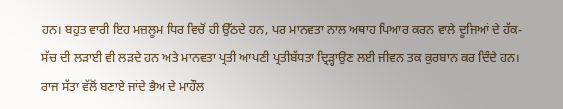ਹਨ। ਬਹੁਤ ਵਾਰੀ ਇਹ ਮਜ਼ਲੂਮ ਧਿਰ ਵਿਚੋਂ ਹੀ ਉੱਠਦੇ ਹਨ, ਪਰ ਮਾਨਵਤਾ ਨਾਲ ਅਥਾਹ ਪਿਆਰ ਕਰਨ ਵਾਲੇ ਦੂਜਿਆਂ ਦੇ ਹੱਕ-ਸੱਚ ਦੀ ਲੜਾਈ ਵੀ ਲੜਦੇ ਹਨ ਅਤੇ ਮਾਨਵਤਾ ਪ੍ਰਤੀ ਆਪਣੀ ਪ੍ਰਤੀਬੱਧਤਾ ਦ੍ਰਿੜ੍ਹਾਉਣ ਲਈ ਜੀਵਨ ਤਕ ਕੁਰਬਾਨ ਕਰ ਦਿੰਦੇ ਹਨ। ਰਾਜ ਸੱਤਾ ਵੱਲੋਂ ਬਣਾਏ ਜਾਂਦੇ ਭੈਅ ਦੇ ਮਾਹੌਲ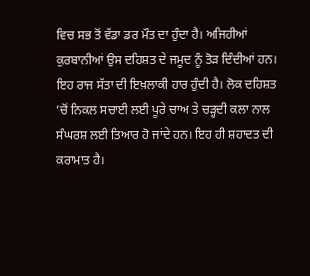ਵਿਚ ਸਭ ਤੋਂ ਵੱਡਾ ਡਰ ਮੌਤ ਦਾ ਹੁੰਦਾ ਹੈ। ਅਜਿਹੀਆਂ ਕੁਰਬਾਨੀਆਂ ਉਸ ਦਹਿਸ਼ਤ ਦੇ ਜਮੂਦ ਨੂੰ ਤੋੜ ਦਿੰਦੀਆਂ ਹਨ। ਇਹ ਰਾਜ ਸੱਤਾ ਦੀ ਇਖ਼ਲਾਕੀ ਹਾਰ ਹੁੰਦੀ ਹੈ। ਲੋਕ ਦਹਿਸ਼ਤ ’ਚੋਂ ਨਿਕਲ ਸਚਾਈ ਲਈ ਪੂਰੇ ਚਾਅ ਤੇ ਚੜ੍ਹਦੀ ਕਲਾ ਨਾਲ ਸੰਘਰਸ਼ ਲਈ ਤਿਆਰ ਹੋ ਜਾਂਦੇ ਹਨ। ਇਹ ਹੀ ਸ਼ਹਾਦਤ ਦੀ ਕਰਾਮਾਤ ਹੈ।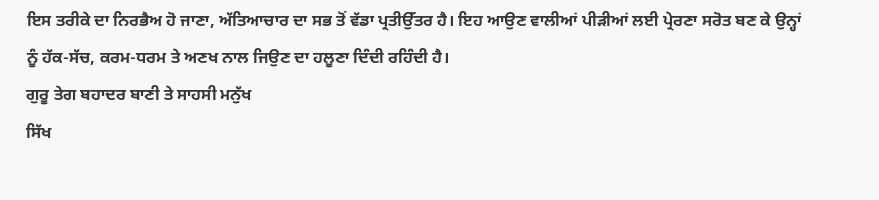ਇਸ ਤਰੀਕੇ ਦਾ ਨਿਰਭੈਅ ਹੋ ਜਾਣਾ, ਅੱਤਿਆਚਾਰ ਦਾ ਸਭ ਤੋਂ ਵੱਡਾ ਪ੍ਰਤੀਉੱਤਰ ਹੈ। ਇਹ ਆਉਣ ਵਾਲੀਆਂ ਪੀੜੀਆਂ ਲਈ ਪ੍ਰੇਰਣਾ ਸਰੋਤ ਬਣ ਕੇ ਉਨ੍ਹਾਂ ਨੂੰ ਹੱਕ-ਸੱਚ, ਕਰਮ-ਧਰਮ ਤੇ ਅਣਖ ਨਾਲ ਜਿਉਣ ਦਾ ਹਲੂਣਾ ਦਿੰਦੀ ਰਹਿੰਦੀ ਹੈ।
ਗੁਰੂ ਤੇਗ ਬਹਾਦਰ ਬਾਣੀ ਤੇ ਸਾਹਸੀ ਮਨੁੱਖ
ਸਿੱਖ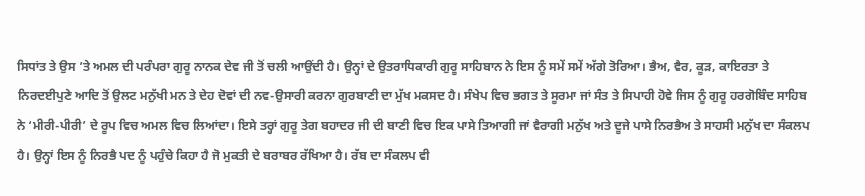ਸਿਧਾਂਤ ਤੇ ਉਸ ’ਤੇ ਅਮਲ ਦੀ ਪਰੰਪਰਾ ਗੁਰੂ ਨਾਨਕ ਦੇਵ ਜੀ ਤੋਂ ਚਲੀ ਆਉਂਦੀ ਹੈ। ਉਨ੍ਹਾਂ ਦੇ ਉਤਰਾਧਿਕਾਰੀ ਗੁਰੂ ਸਾਹਿਬਾਨ ਨੇ ਇਸ ਨੂੰ ਸਮੇਂ ਸਮੇਂ ਅੱਗੇ ਤੋਰਿਆ। ਭੈਅ, ਵੈਰ, ਕੂੜ, ਕਾਇਰਤਾ ਤੇ ਨਿਰਦਈਪੁਣੇ ਆਦਿ ਤੋਂ ਉਲਟ ਮਨੁੱਖੀ ਮਨ ਤੇ ਦੇਹ ਦੋਵਾਂ ਦੀ ਨਵ-ਉਸਾਰੀ ਕਰਨਾ ਗੁਰਬਾਣੀ ਦਾ ਮੁੱਖ ਮਕਸਦ ਹੈ। ਸੰਖੇਪ ਵਿਚ ਭਗਤ ਤੇ ਸੂਰਮਾ ਜਾਂ ਸੰਤ ਤੇ ਸਿਪਾਹੀ ਹੋਵੇ ਜਿਸ ਨੂੰ ਗੁਰੂ ਹਰਗੋਬਿੰਦ ਸਾਹਿਬ ਨੇ ‘ਮੀਰੀ-ਪੀਰੀ’ ਦੇ ਰੂਪ ਵਿਚ ਅਮਲ ਵਿਚ ਲਿਆਂਦਾ। ਇਸੇ ਤਰ੍ਹਾਂ ਗੁਰੂ ਤੇਗ ਬਹਾਦਰ ਜੀ ਦੀ ਬਾਣੀ ਵਿਚ ਇਕ ਪਾਸੇ ਤਿਆਗੀ ਜਾਂ ਵੈਰਾਗੀ ਮਨੁੱਖ ਅਤੇ ਦੂਜੇ ਪਾਸੇ ਨਿਰਭੈਅ ਤੇ ਸਾਹਸੀ ਮਨੁੱਖ ਦਾ ਸੰਕਲਪ ਹੈ। ਉਨ੍ਹਾਂ ਇਸ ਨੂੰ ਨਿਰਭੈ ਪਦ ਨੂੰ ਪਹੁੰਚੇ ਕਿਹਾ ਹੈ ਜੋ ਮੁਕਤੀ ਦੇ ਬਰਾਬਰ ਰੱਖਿਆ ਹੈ। ਰੱਬ ਦਾ ਸੰਕਲਪ ਵੀ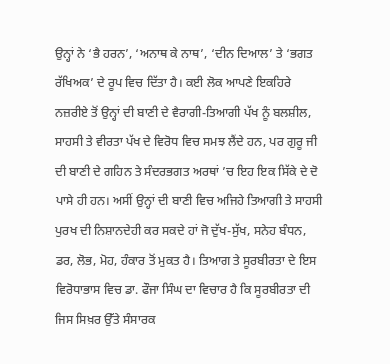ਉਨ੍ਹਾਂ ਨੇ ‘ਭੈ ਹਰਨ’, ‘ਅਨਾਥ ਕੇ ਨਾਥ’, ‘ਦੀਨ ਦਿਆਲ’ ਤੇ ‘ਭਗਤ ਰੱਖਿਅਕ’ ਦੇ ਰੂਪ ਵਿਚ ਦਿੱਤਾ ਹੈ। ਕਈ ਲੋਕ ਆਪਣੇ ਇਕਹਿਰੇ ਨਜ਼ਰੀਏ ਤੋਂ ਉਨ੍ਹਾਂ ਦੀ ਬਾਣੀ ਦੇ ਵੈਰਾਗੀ-ਤਿਆਗੀ ਪੱਖ ਨੂੰ ਬਲਸ਼ੀਲ, ਸਾਹਸੀ ਤੇ ਵੀਰਤਾ ਪੱਖ ਦੇ ਵਿਰੋਧ ਵਿਚ ਸਮਝ ਲੈਂਦੇ ਹਨ, ਪਰ ਗੁਰੂ ਜੀ ਦੀ ਬਾਣੀ ਦੇ ਗਹਿਨ ਤੇ ਸੰਦਰਭਗਤ ਅਰਥਾਂ ’ਚ ਇਹ ਇਕ ਸਿੱਕੇ ਦੇ ਦੋ ਪਾਸੇ ਹੀ ਹਨ। ਅਸੀਂ ਉਨ੍ਹਾਂ ਦੀ ਬਾਣੀ ਵਿਚ ਅਜਿਹੇ ਤਿਆਗੀ ਤੇ ਸਾਹਸੀ ਪੁਰਖ ਦੀ ਨਿਸ਼ਾਨਦੇਹੀ ਕਰ ਸਕਦੇ ਹਾਂ ਜੋ ਦੁੱਖ-ਸੁੱਖ, ਸਨੇਹ ਬੰਧਨ, ਡਰ, ਲੋਭ, ਮੋਹ, ਹੰਕਾਰ ਤੋਂ ਮੁਕਤ ਹੈ। ਤਿਆਗ ਤੇ ਸੂਰਬੀਰਤਾ ਦੇ ਇਸ ਵਿਰੋਧਾਭਾਸ ਵਿਚ ਡਾ. ਫੌਜਾ ਸਿੰਘ ਦਾ ਵਿਚਾਰ ਹੈ ਕਿ ਸੂਰਬੀਰਤਾ ਦੀ ਜਿਸ ਸਿਖ਼ਰ ਉੱਤੇ ਸੰਸਾਰਕ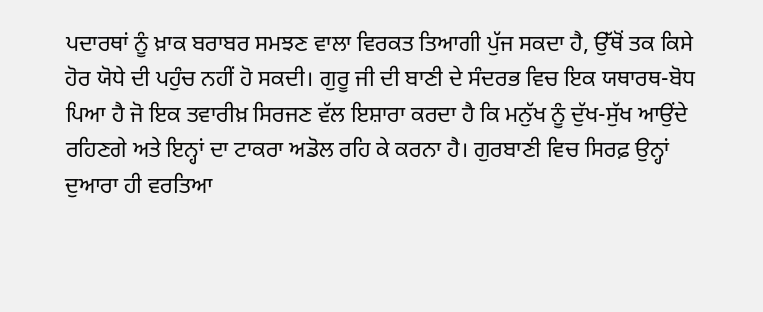ਪਦਾਰਥਾਂ ਨੂੰ ਖ਼ਾਕ ਬਰਾਬਰ ਸਮਝਣ ਵਾਲਾ ਵਿਰਕਤ ਤਿਆਗੀ ਪੁੱਜ ਸਕਦਾ ਹੈ, ਉੱਥੋਂ ਤਕ ਕਿਸੇ ਹੋਰ ਯੋਧੇ ਦੀ ਪਹੁੰਚ ਨਹੀਂ ਹੋ ਸਕਦੀ। ਗੁਰੂ ਜੀ ਦੀ ਬਾਣੀ ਦੇ ਸੰਦਰਭ ਵਿਚ ਇਕ ਯਥਾਰਥ-ਬੋਧ ਪਿਆ ਹੈ ਜੋ ਇਕ ਤਵਾਰੀਖ਼ ਸਿਰਜਣ ਵੱਲ ਇਸ਼ਾਰਾ ਕਰਦਾ ਹੈ ਕਿ ਮਨੁੱਖ ਨੂੰ ਦੁੱਖ-ਸੁੱਖ ਆਉਂਦੇ ਰਹਿਣਗੇ ਅਤੇ ਇਨ੍ਹਾਂ ਦਾ ਟਾਕਰਾ ਅਡੋਲ ਰਹਿ ਕੇ ਕਰਨਾ ਹੈ। ਗੁਰਬਾਣੀ ਵਿਚ ਸਿਰਫ਼ ਉਨ੍ਹਾਂ ਦੁਆਰਾ ਹੀ ਵਰਤਿਆ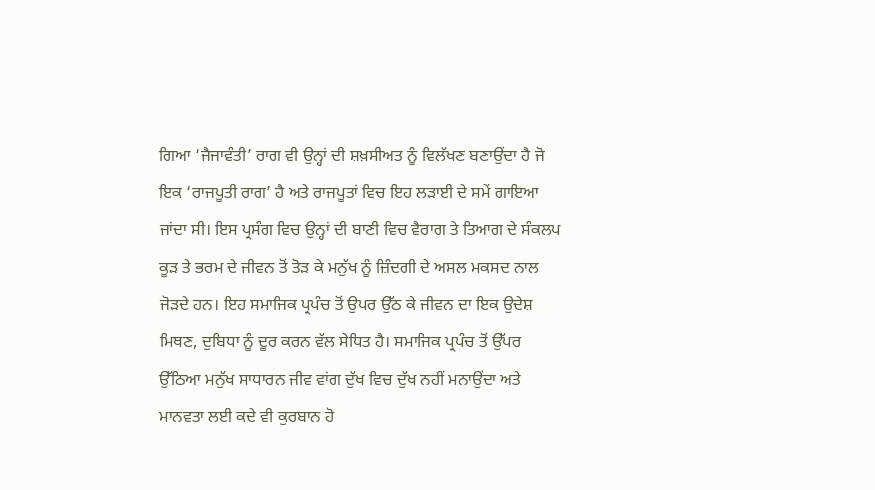ਗਿਆ ‘ਜੈਜਾਵੰਤੀ’ ਰਾਗ ਵੀ ਉਨ੍ਹਾਂ ਦੀ ਸ਼ਖ਼ਸੀਅਤ ਨੂੰ ਵਿਲੱਖਣ ਬਣਾਉਂਦਾ ਹੈ ਜੋ ਇਕ ‘ਰਾਜਪੂਤੀ ਰਾਗ’ ਹੈ ਅਤੇ ਰਾਜਪੂਤਾਂ ਵਿਚ ਇਹ ਲੜਾਈ ਦੇ ਸਮੇਂ ਗਾਇਆ ਜਾਂਦਾ ਸੀ। ਇਸ ਪ੍ਰਸੰਗ ਵਿਚ ਉਨ੍ਹਾਂ ਦੀ ਬਾਣੀ ਵਿਚ ਵੈਰਾਗ ਤੇ ਤਿਆਗ ਦੇ ਸੰਕਲਪ ਕੂੜ ਤੇ ਭਰਮ ਦੇ ਜੀਵਨ ਤੋਂ ਤੋੜ ਕੇ ਮਨੁੱਖ ਨੂੰ ਜ਼ਿੰਦਗੀ ਦੇ ਅਸਲ ਮਕਸਦ ਨਾਲ ਜੋੜਦੇ ਹਨ। ਇਹ ਸਮਾਜਿਕ ਪ੍ਰਪੰਚ ਤੋਂ ਉਪਰ ਉੱਠ ਕੇ ਜੀਵਨ ਦਾ ਇਕ ਉਦੇਸ਼ ਮਿਥਣ, ਦੁਬਿਧਾ ਨੂੰ ਦੂਰ ਕਰਨ ਵੱਲ ਸੇਧਿਤ ਹੈ। ਸਮਾਜਿਕ ਪ੍ਰਪੰਚ ਤੋਂ ਉੱਪਰ ਉੱਠਿਆ ਮਨੁੱਖ ਸਾਧਾਰਨ ਜੀਵ ਵਾਂਗ ਦੁੱਖ ਵਿਚ ਦੁੱਖ ਨਹੀਂ ਮਨਾਉਂਦਾ ਅਤੇ ਮਾਨਵਤਾ ਲਈ ਕਦੇ ਵੀ ਕੁਰਬਾਨ ਹੋ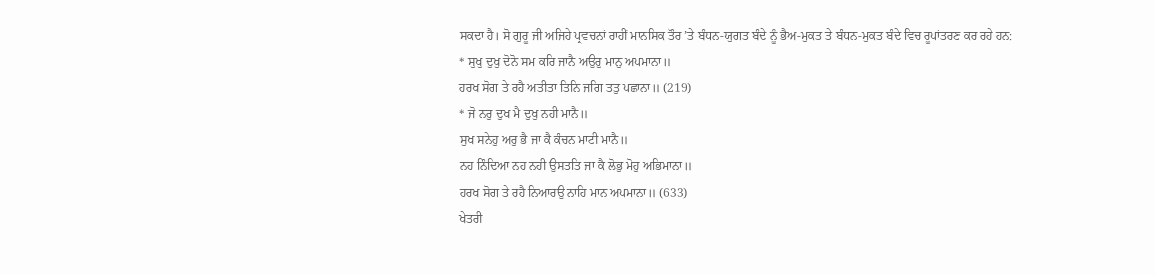ਸਕਦਾ ਹੈ। ਸੋ ਗੁਰੂ ਜੀ ਅਜਿਹੇ ਪ੍ਰਵਚਨਾਂ ਰਾਹੀਂ ਮਾਨਸਿਕ ਤੌਰ ’ਤੇ ਬੰਧਨ-ਯੁਗਤ ਬੰਦੇ ਨੂੰ ਭੈਅ-ਮੁਕਤ ਤੇ ਬੰਧਨ-ਮੁਕਤ ਬੰਦੇ ਵਿਚ ਰੂਪਾਂਤਰਣ ਕਰ ਰਹੇ ਹਨ:
* ਸੁਖੁ ਦੁਖੁ ਦੋਨੋ ਸਮ ਕਰਿ ਜਾਨੈ ਅਉਰੁ ਮਾਨੁ ਅਪਮਾਨਾ॥
ਹਰਖ ਸੋਗ ਤੇ ਰਹੈ ਅਤੀਤਾ ਤਿਨਿ ਜਗਿ ਤਤੁ ਪਛਾਨਾ॥ (219)
* ਜੋ ਨਰੁ ਦੁਖ ਮੈ ਦੁਖੁ ਨਹੀ ਮਾਨੈ॥
ਸੁਖ ਸਨੇਹੁ ਅਰੁ ਭੈ ਜਾ ਕੈ ਕੰਚਨ ਮਾਟੀ ਮਾਨੈ॥
ਨਹ ਨਿੰਦਿਆ ਨਹ ਨਹੀ ਉਸਤਤਿ ਜਾ ਕੈ ਲੋਭੁ ਮੋਹੁ ਅਭਿਮਾਨਾ॥
ਹਰਖ ਸੋਗ ਤੇ ਰਹੈ ਨਿਆਰਉ ਨਾਹਿ ਮਾਨ ਅਪਮਾਨਾ॥ (633)
ਖੇਤਰੀ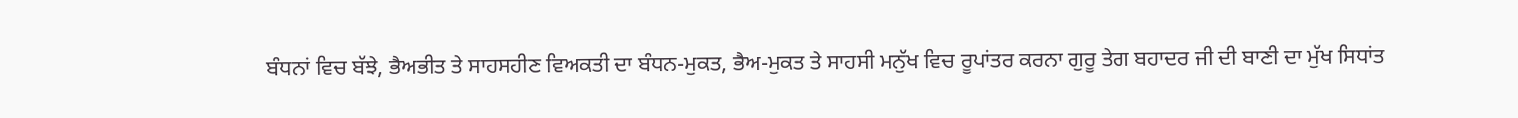ਬੰਧਨਾਂ ਵਿਚ ਬੱਝੇ, ਭੈਅਭੀਤ ਤੇ ਸਾਹਸਹੀਣ ਵਿਅਕਤੀ ਦਾ ਬੰਧਨ-ਮੁਕਤ, ਭੈਅ-ਮੁਕਤ ਤੇ ਸਾਹਸੀ ਮਨੁੱਖ ਵਿਚ ਰੂਪਾਂਤਰ ਕਰਨਾ ਗੁਰੂ ਤੇਗ ਬਹਾਦਰ ਜੀ ਦੀ ਬਾਣੀ ਦਾ ਮੁੱਖ ਸਿਧਾਂਤ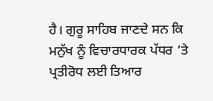ਹੈ। ਗੁਰੂ ਸਾਹਿਬ ਜਾਣਦੇ ਸਨ ਕਿ ਮਨੁੱਖ ਨੂੰ ਵਿਚਾਰਧਾਰਕ ਪੱਧਰ ’ਤੇ ਪ੍ਰਤੀਰੋਧ ਲਈ ਤਿਆਰ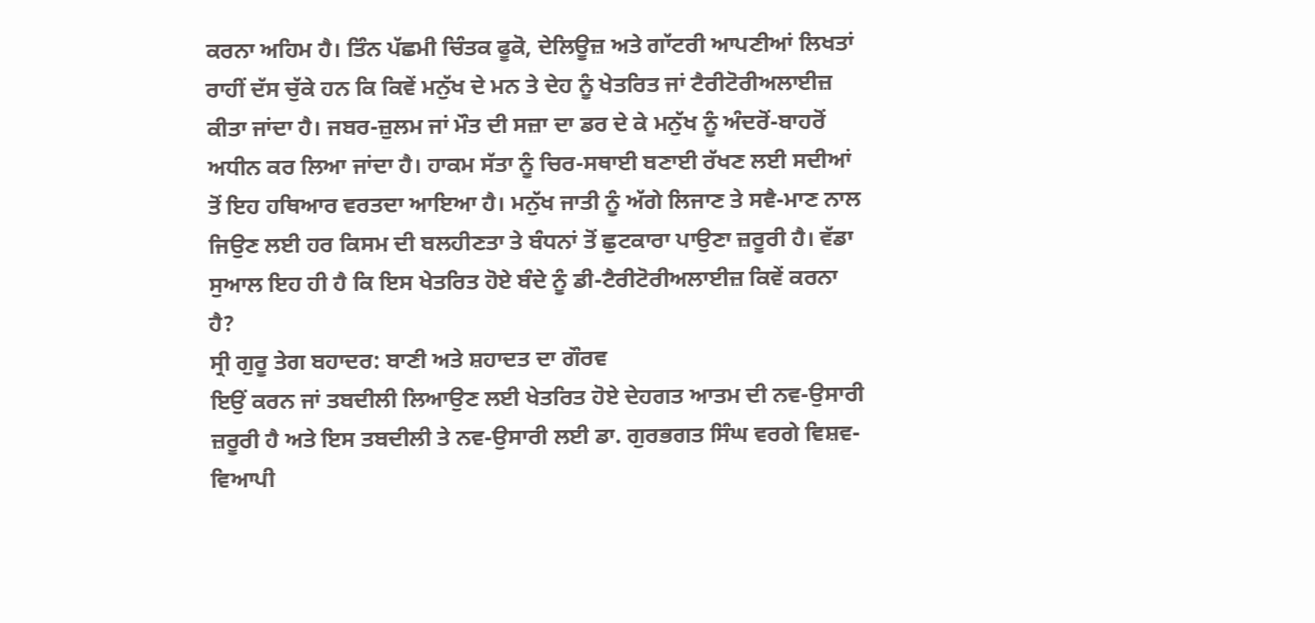ਕਰਨਾ ਅਹਿਮ ਹੈ। ਤਿੰਨ ਪੱਛਮੀ ਚਿੰਤਕ ਫੂਕੋ, ਦੇਲਿਊਜ਼ ਅਤੇ ਗਾੱਟਰੀ ਆਪਣੀਆਂ ਲਿਖਤਾਂ ਰਾਹੀਂ ਦੱਸ ਚੁੱਕੇ ਹਨ ਕਿ ਕਿਵੇਂ ਮਨੁੱਖ ਦੇ ਮਨ ਤੇ ਦੇਹ ਨੂੰ ਖੇਤਰਿਤ ਜਾਂ ਟੈਰੀਟੋਰੀਅਲਾਈਜ਼ ਕੀਤਾ ਜਾਂਦਾ ਹੈ। ਜਬਰ-ਜ਼ੁਲਮ ਜਾਂ ਮੌਤ ਦੀ ਸਜ਼ਾ ਦਾ ਡਰ ਦੇ ਕੇ ਮਨੁੱਖ ਨੂੰ ਅੰਦਰੋਂ-ਬਾਹਰੋਂ ਅਧੀਨ ਕਰ ਲਿਆ ਜਾਂਦਾ ਹੈ। ਹਾਕਮ ਸੱਤਾ ਨੂੰ ਚਿਰ-ਸਥਾਈ ਬਣਾਈ ਰੱਖਣ ਲਈ ਸਦੀਆਂ ਤੋਂ ਇਹ ਹਥਿਆਰ ਵਰਤਦਾ ਆਇਆ ਹੈ। ਮਨੁੱਖ ਜਾਤੀ ਨੂੰ ਅੱਗੇ ਲਿਜਾਣ ਤੇ ਸਵੈ-ਮਾਣ ਨਾਲ ਜਿਉਣ ਲਈ ਹਰ ਕਿਸਮ ਦੀ ਬਲਹੀਣਤਾ ਤੇ ਬੰਧਨਾਂ ਤੋਂ ਛੁਟਕਾਰਾ ਪਾਉਣਾ ਜ਼ਰੂਰੀ ਹੈ। ਵੱਡਾ ਸੁਆਲ ਇਹ ਹੀ ਹੈ ਕਿ ਇਸ ਖੇਤਰਿਤ ਹੋਏ ਬੰਦੇ ਨੂੰ ਡੀ-ਟੈਰੀਟੋਰੀਅਲਾਈਜ਼ ਕਿਵੇਂ ਕਰਨਾ ਹੈ?
ਸ੍ਰੀ ਗੁਰੂ ਤੇਗ ਬਹਾਦਰ: ਬਾਣੀ ਅਤੇ ਸ਼ਹਾਦਤ ਦਾ ਗੌਰਵ
ਇਉਂ ਕਰਨ ਜਾਂ ਤਬਦੀਲੀ ਲਿਆਉਣ ਲਈ ਖੇਤਰਿਤ ਹੋਏ ਦੇਹਗਤ ਆਤਮ ਦੀ ਨਵ-ਉਸਾਰੀ ਜ਼ਰੂਰੀ ਹੈ ਅਤੇ ਇਸ ਤਬਦੀਲੀ ਤੇ ਨਵ-ਉਸਾਰੀ ਲਈ ਡਾ. ਗੁਰਭਗਤ ਸਿੰਘ ਵਰਗੇ ਵਿਸ਼ਵ-ਵਿਆਪੀ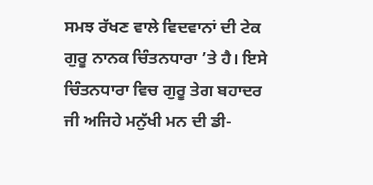ਸਮਝ ਰੱਖਣ ਵਾਲੇ ਵਿਦਵਾਨਾਂ ਦੀ ਟੇਕ ਗੁਰੂ ਨਾਨਕ ਚਿੰਤਨਧਾਰਾ ’ਤੇ ਹੈ। ਇਸੇ ਚਿੰਤਨਧਾਰਾ ਵਿਚ ਗੁਰੂ ਤੇਗ ਬਹਾਦਰ ਜੀ ਅਜਿਹੇ ਮਨੁੱਖੀ ਮਨ ਦੀ ਡੀ-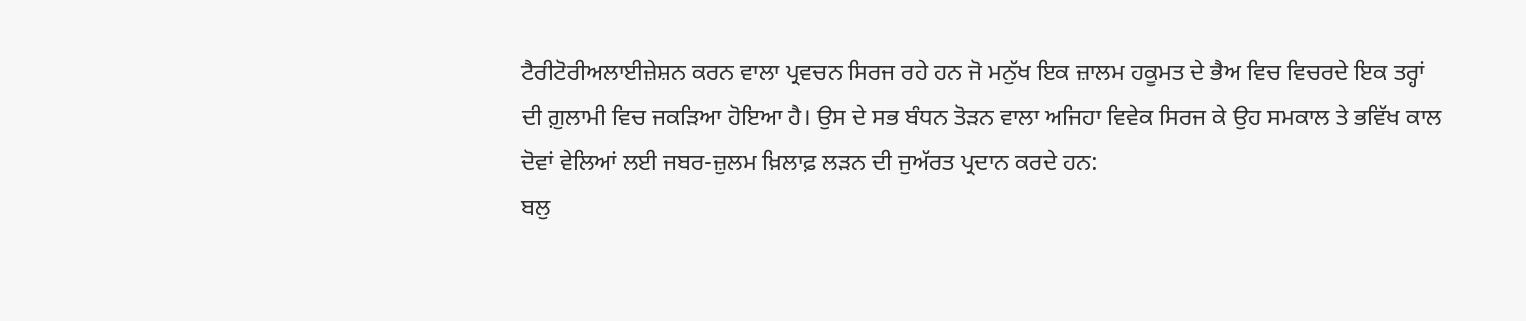ਟੈਰੀਟੋਰੀਅਲਾਈਜ਼ੇਸ਼ਨ ਕਰਨ ਵਾਲਾ ਪ੍ਰਵਚਨ ਸਿਰਜ ਰਹੇ ਹਨ ਜੋ ਮਨੁੱਖ ਇਕ ਜ਼ਾਲਮ ਹਕੂਮਤ ਦੇ ਭੈਅ ਵਿਚ ਵਿਚਰਦੇ ਇਕ ਤਰ੍ਹਾਂ ਦੀ ਗ਼ੁਲਾਮੀ ਵਿਚ ਜਕੜਿਆ ਹੋਇਆ ਹੈ। ਉਸ ਦੇ ਸਭ ਬੰਧਨ ਤੋੜਨ ਵਾਲਾ ਅਜਿਹਾ ਵਿਵੇਕ ਸਿਰਜ ਕੇ ਉਹ ਸਮਕਾਲ ਤੇ ਭਵਿੱਖ ਕਾਲ ਦੋਵਾਂ ਵੇਲਿਆਂ ਲਈ ਜਬਰ-ਜ਼ੁਲਮ ਖ਼ਿਲਾਫ਼ ਲੜਨ ਦੀ ਜੁਅੱਰਤ ਪ੍ਰਦਾਨ ਕਰਦੇ ਹਨ:
ਬਲੁ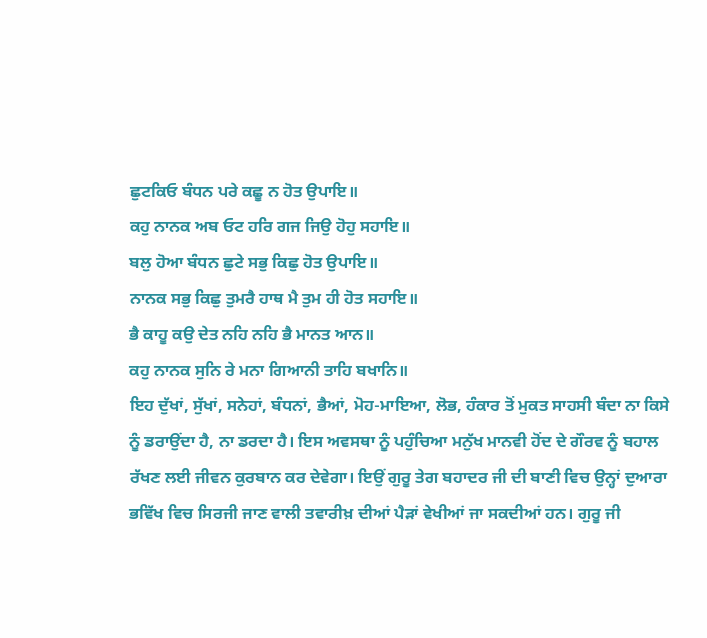ਛੁਟਕਿਓ ਬੰਧਨ ਪਰੇ ਕਛੂ ਨ ਹੋਤ ਉਪਾਇ॥
ਕਹੁ ਨਾਨਕ ਅਬ ਓਟ ਹਰਿ ਗਜ ਜਿਉ ਹੋਹੁ ਸਹਾਇ॥
ਬਲੁ ਹੋਆ ਬੰਧਨ ਛੁਟੇ ਸਭੁ ਕਿਛੁ ਹੋਤ ਉਪਾਇ॥
ਨਾਨਕ ਸਭੁ ਕਿਛੁ ਤੁਮਰੈ ਹਾਥ ਮੈ ਤੁਮ ਹੀ ਹੋਤ ਸਹਾਇ॥
ਭੈ ਕਾਹੂ ਕਉ ਦੇਤ ਨਹਿ ਨਹਿ ਭੈ ਮਾਨਤ ਆਨ॥
ਕਹੁ ਨਾਨਕ ਸੁਨਿ ਰੇ ਮਨਾ ਗਿਆਨੀ ਤਾਹਿ ਬਖਾਨਿ॥
ਇਹ ਦੁੱਖਾਂ, ਸੁੱਖਾਂ, ਸਨੇਹਾਂ, ਬੰਧਨਾਂ, ਭੈਆਂ, ਮੋਹ-ਮਾਇਆ, ਲੋਭ, ਹੰਕਾਰ ਤੋਂ ਮੁਕਤ ਸਾਹਸੀ ਬੰਦਾ ਨਾ ਕਿਸੇ ਨੂੰ ਡਰਾਉਂਦਾ ਹੈ, ਨਾ ਡਰਦਾ ਹੈ। ਇਸ ਅਵਸਥਾ ਨੂੰ ਪਹੁੰਚਿਆ ਮਨੁੱਖ ਮਾਨਵੀ ਹੋਂਦ ਦੇ ਗੌਰਵ ਨੂੰ ਬਹਾਲ ਰੱਖਣ ਲਈ ਜੀਵਨ ਕੁਰਬਾਨ ਕਰ ਦੇਵੇਗਾ। ਇਉਂ ਗੁਰੂ ਤੇਗ ਬਹਾਦਰ ਜੀ ਦੀ ਬਾਣੀ ਵਿਚ ਉਨ੍ਹਾਂ ਦੁਆਰਾ ਭਵਿੱਖ ਵਿਚ ਸਿਰਜੀ ਜਾਣ ਵਾਲੀ ਤਵਾਰੀਖ਼ ਦੀਆਂ ਪੈੜਾਂ ਵੇਖੀਆਂ ਜਾ ਸਕਦੀਆਂ ਹਨ। ਗੁਰੂ ਜੀ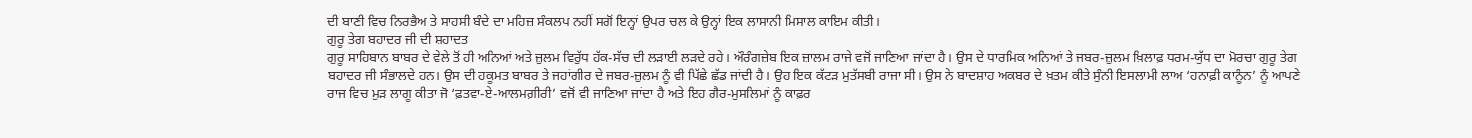ਦੀ ਬਾਣੀ ਵਿਚ ਨਿਰਭੈਅ ਤੇ ਸਾਹਸੀ ਬੰਦੇ ਦਾ ਮਹਿਜ਼ ਸੰਕਲਪ ਨਹੀਂ ਸਗੋਂ ਇਨ੍ਹਾਂ ਉਪਰ ਚਲ ਕੇ ਉਨ੍ਹਾਂ ਇਕ ਲਾਸਾਨੀ ਮਿਸਾਲ ਕਾਇਮ ਕੀਤੀ।
ਗੁਰੂ ਤੇਗ ਬਹਾਦਰ ਜੀ ਦੀ ਸ਼ਹਾਦਤ
ਗੁਰੂ ਸਾਹਿਬਾਨ ਬਾਬਰ ਦੇ ਵੇਲੇ ਤੋਂ ਹੀ ਅਨਿਆਂ ਅਤੇ ਜ਼ੁਲਮ ਵਿਰੁੱਧ ਹੱਕ-ਸੱਚ ਦੀ ਲੜਾਈ ਲੜਦੇ ਰਹੇ। ਔਰੰਗਜ਼ੇਬ ਇਕ ਜ਼ਾਲਮ ਰਾਜੇ ਵਜੋਂ ਜਾਣਿਆ ਜਾਂਦਾ ਹੈ। ਉਸ ਦੇ ਧਾਰਮਿਕ ਅਨਿਆਂ ਤੇ ਜਬਰ-ਜ਼ੁਲਮ ਖ਼ਿਲਾਫ਼ ਧਰਮ-ਯੁੱਧ ਦਾ ਮੋਰਚਾ ਗੁਰੂ ਤੇਗ ਬਹਾਦਰ ਜੀ ਸੰਭਾਲਦੇ ਹਨ। ਉਸ ਦੀ ਹਕੂਮਤ ਬਾਬਰ ਤੇ ਜਹਾਂਗੀਰ ਦੇ ਜਬਰ-ਜ਼ੁਲਮ ਨੂੰ ਵੀ ਪਿੱਛੇ ਛੱਡ ਜਾਂਦੀ ਹੈ। ਉਹ ਇਕ ਕੱਟੜ ਮੁਤੱਸਬੀ ਰਾਜਾ ਸੀ। ਉਸ ਨੇ ਬਾਦਸ਼ਾਹ ਅਕਬਰ ਦੇ ਖ਼ਤਮ ਕੀਤੇ ਸੁੰਨੀ ਇਸਲਾਮੀ ਲਾਅ ‘ਹਨਾਫ਼ੀ ਕਾਨੂੰਨ’ ਨੂੰ ਆਪਣੇ ਰਾਜ ਵਿਚ ਮੁੜ ਲਾਗੂ ਕੀਤਾ ਜੋ ‘ਫ਼ਤਵਾ-ਏ-ਆਲਮਗ਼ੀਰੀ’ ਵਜੋਂ ਵੀ ਜਾਣਿਆ ਜਾਂਦਾ ਹੈ ਅਤੇ ਇਹ ਗੈਰ-ਮੁਸਲਿਮਾਂ ਨੂੰ ਕਾਫ਼ਰ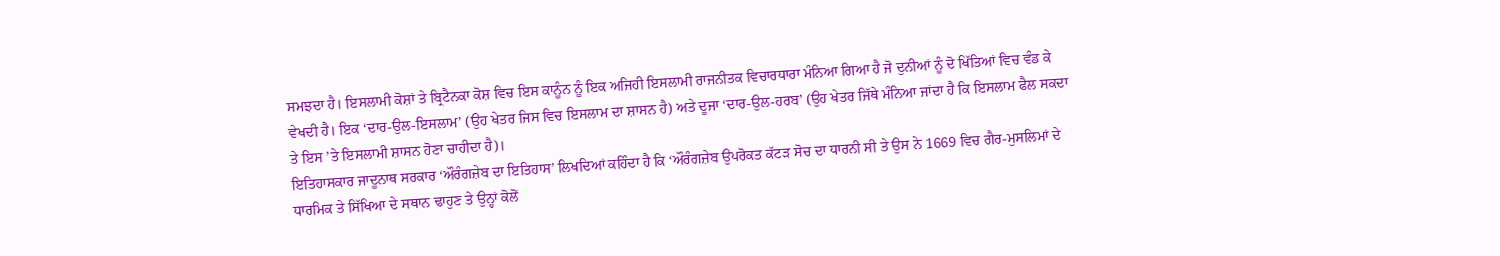ਸਮਝਦਾ ਹੈ। ਇਸਲਾਮੀ ਕੋਸ਼ਾਂ ਤੇ ਬ੍ਰਿਟੈਨਕਾ ਕੋਸ਼ ਵਿਚ ਇਸ ਕਾਨੂੰਨ ਨੂੰ ਇਕ ਅਜਿਹੀ ਇਸਲਾਮੀ ਰਾਜਨੀਤਕ ਵਿਚਾਰਧਾਰਾ ਮੰਨਿਆ ਗਿਆ ਹੈ ਜੋ ਦੁਨੀਆਂ ਨੂੰ ਦੋ ਖਿੱਤਿਆਂ ਵਿਚ ਵੰਡ ਕੇ ਵੇਖਦੀ ਹੈ। ਇਕ ‘ਦਾਰ-ਉਲ-ਇਸਲਾਮ’ (ਉਹ ਖੇਤਰ ਜਿਸ ਵਿਚ ਇਸਲਾਮ ਦਾ ਸ਼ਾਸਨ ਹੈ) ਅਤੇ ਦੂਜਾ ‘ਦਾਰ-ਉਲ-ਹਰਬ’ (ਉਹ ਖੇਤਰ ਜਿੱਥੇ ਮੰਨਿਆ ਜਾਂਦਾ ਹੈ ਕਿ ਇਸਲਾਮ ਫੈਲ ਸਕਦਾ ਤੇ ਇਸ ’ਤੇ ਇਸਲਾਮੀ ਸ਼ਾਸਨ ਹੋਣਾ ਚਾਹੀਦਾ ਹੈ)।
ਇਤਿਹਾਸਕਾਰ ਜਾਦੂਨਾਥ ਸਰਕਾਰ ‘ਔਰੰਗਜ਼ੇਬ ਦਾ ਇਤਿਹਾਸ’ ਲਿਖਦਿਆਂ ਕਹਿੰਦਾ ਹੈ ਕਿ ‘ਔਰੰਗਜ਼ੇਬ ਉਪਰੋਕਤ ਕੱਟੜ ਸੋਚ ਦਾ ਧਾਰਨੀ ਸੀ ਤੇ ਉਸ ਨੇ 1669 ਵਿਚ ਗੈਰ-ਮੁਸਲਿਮਾਂ ਦੇ ਧਾਰਮਿਕ ਤੇ ਸਿੱਖਿਆ ਦੇ ਸਥਾਨ ਢਾਹੁਣ ਤੇ ਉਨ੍ਹਾਂ ਕੋਲੋਂ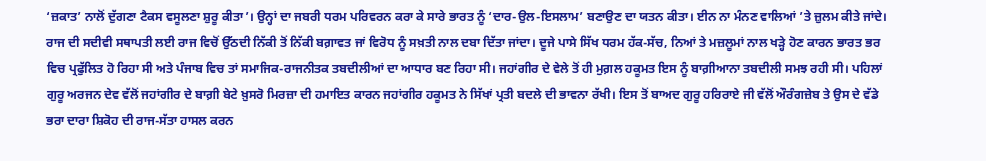‘ਜ਼ਕਾਤ’ ਨਾਲੋਂ ਦੁੱਗਣਾ ਟੈਕਸ ਵਸੂਲਣਾ ਸ਼ੁਰੂ ਕੀਤਾ’। ਉਨ੍ਹਾਂ ਦਾ ਜਬਰੀ ਧਰਮ ਪਰਿਵਰਨ ਕਰਾ ਕੇ ਸਾਰੇ ਭਾਰਤ ਨੂੰ ‘ਦਾਰ-ਉਲ-ਇਸਲਾਮ’ ਬਣਾਉਣ ਦਾ ਯਤਨ ਕੀਤਾ। ਈਨ ਨਾ ਮੰਨਣ ਵਾਲਿਆਂ ’ਤੇ ਜ਼ੁਲਮ ਕੀਤੇ ਜਾਂਦੇ। ਰਾਜ ਦੀ ਸਦੀਵੀ ਸਥਾਪਤੀ ਲਈ ਰਾਜ ਵਿਚੋਂ ਉੱਠਦੀ ਨਿੱਕੀ ਤੋਂ ਨਿੱਕੀ ਬਗ਼ਾਵਤ ਜਾਂ ਵਿਰੋਧ ਨੂੰ ਸਖ਼ਤੀ ਨਾਲ ਦਬਾ ਦਿੱਤਾ ਜਾਂਦਾ। ਦੂਜੇ ਪਾਸੇ ਸਿੱਖ ਧਰਮ ਹੱਕ-ਸੱਚ, ਨਿਆਂ ਤੇ ਮਜ਼ਲੂਮਾਂ ਨਾਲ ਖੜ੍ਹੇ ਹੋਣ ਕਾਰਨ ਭਾਰਤ ਭਰ ਵਿਚ ਪ੍ਰਫੁੱਲਿਤ ਹੋ ਰਿਹਾ ਸੀ ਅਤੇ ਪੰਜਾਬ ਵਿਚ ਤਾਂ ਸਮਾਜਿਕ-ਰਾਜਨੀਤਕ ਤਬਦੀਲੀਆਂ ਦਾ ਆਧਾਰ ਬਣ ਰਿਹਾ ਸੀ। ਜਹਾਂਗੀਰ ਦੇ ਵੇਲੇ ਤੋਂ ਹੀ ਮੁਗ਼ਲ ਹਕੂਮਤ ਇਸ ਨੂੰ ਬਾਗ਼ੀਆਨਾ ਤਬਦੀਲੀ ਸਮਝ ਰਹੀ ਸੀ। ਪਹਿਲਾਂ ਗੁਰੂ ਅਰਜਨ ਦੇਵ ਵੱਲੋਂ ਜਹਾਂਗੀਰ ਦੇ ਬਾਗ਼ੀ ਬੇਟੇ ਖ਼ੁਸਰੋ ਮਿਰਜ਼ਾ ਦੀ ਹਮਾਇਤ ਕਾਰਨ ਜਹਾਂਗੀਰ ਹਕੂਮਤ ਨੇ ਸਿੱਖਾਂ ਪ੍ਰਤੀ ਬਦਲੇ ਦੀ ਭਾਵਨਾ ਰੱਖੀ। ਇਸ ਤੋਂ ਬਾਅਦ ਗੁਰੂ ਹਰਿਰਾਏ ਜੀ ਵੱਲੋਂ ਔਰੰਗਜ਼ੇਬ ਤੇ ਉਸ ਦੇ ਵੱਡੇ ਭਰਾ ਦਾਰਾ ਸ਼ਿਕੋਹ ਦੀ ਰਾਜ-ਸੱਤਾ ਹਾਸਲ ਕਰਨ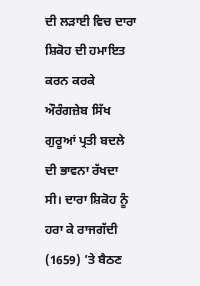ਦੀ ਲੜਾਈ ਵਿਚ ਦਾਰਾ ਸ਼ਿਕੋਹ ਦੀ ਹਮਾਇਤ ਕਰਨ ਕਰਕੇ ਔਰੰਗਜ਼ੇਬ ਸਿੱਖ ਗੁਰੂਆਂ ਪ੍ਰਤੀ ਬਦਲੇ ਦੀ ਭਾਵਨਾ ਰੱਖਦਾ ਸੀ। ਦਾਰਾ ਸ਼ਿਕੋਹ ਨੂੰ ਹਰਾ ਕੇ ਰਾਜਗੱਦੀ (1659) ’ਤੇ ਬੈਠਣ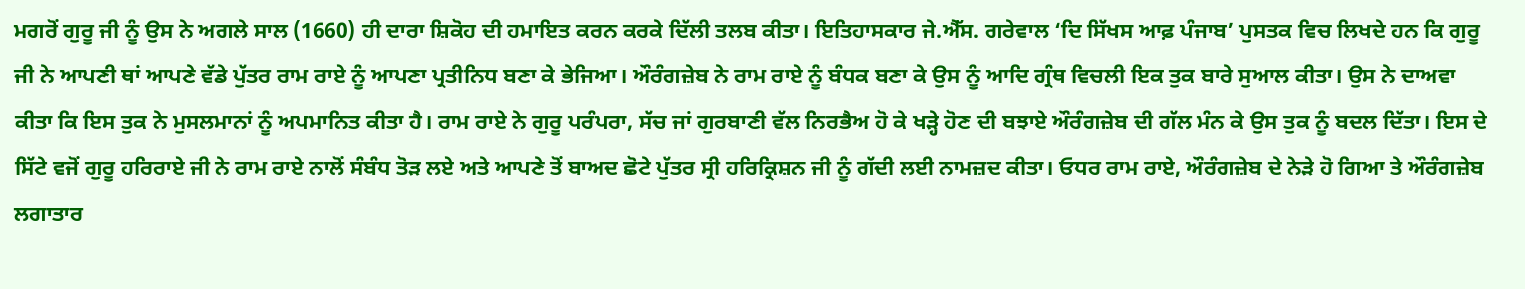ਮਗਰੋਂ ਗੁਰੂ ਜੀ ਨੂੰ ਉਸ ਨੇ ਅਗਲੇ ਸਾਲ (1660) ਹੀ ਦਾਰਾ ਸ਼ਿਕੋਹ ਦੀ ਹਮਾਇਤ ਕਰਨ ਕਰਕੇ ਦਿੱਲੀ ਤਲਬ ਕੀਤਾ। ਇਤਿਹਾਸਕਾਰ ਜੇ.ਐੱਸ. ਗਰੇਵਾਲ ‘ਦਿ ਸਿੱਖਸ ਆਫ਼ ਪੰਜਾਬ’ ਪੁਸਤਕ ਵਿਚ ਲਿਖਦੇ ਹਨ ਕਿ ਗੁਰੂ ਜੀ ਨੇ ਆਪਣੀ ਥਾਂ ਆਪਣੇ ਵੱਡੇ ਪੁੱਤਰ ਰਾਮ ਰਾਏ ਨੂੰ ਆਪਣਾ ਪ੍ਰਤੀਨਿਧ ਬਣਾ ਕੇ ਭੇਜਿਆ। ਔਰੰਗਜ਼ੇਬ ਨੇ ਰਾਮ ਰਾਏ ਨੂੰ ਬੰਧਕ ਬਣਾ ਕੇ ਉਸ ਨੂੰ ਆਦਿ ਗ੍ਰੰਥ ਵਿਚਲੀ ਇਕ ਤੁਕ ਬਾਰੇ ਸੁਆਲ ਕੀਤਾ। ਉਸ ਨੇ ਦਾਅਵਾ ਕੀਤਾ ਕਿ ਇਸ ਤੁਕ ਨੇ ਮੁਸਲਮਾਨਾਂ ਨੂੰ ਅਪਮਾਨਿਤ ਕੀਤਾ ਹੈ। ਰਾਮ ਰਾਏ ਨੇ ਗੁਰੂ ਪਰੰਪਰਾ, ਸੱਚ ਜਾਂ ਗੁਰਬਾਣੀ ਵੱਲ ਨਿਰਭੈਅ ਹੋ ਕੇ ਖੜ੍ਹੇ ਹੋਣ ਦੀ ਬਝਾਏ ਔਰੰਗਜ਼ੇਬ ਦੀ ਗੱਲ ਮੰਨ ਕੇ ਉਸ ਤੁਕ ਨੂੰ ਬਦਲ ਦਿੱਤਾ। ਇਸ ਦੇ ਸਿੱਟੇ ਵਜੋਂ ਗੁਰੂ ਹਰਿਰਾਏ ਜੀ ਨੇ ਰਾਮ ਰਾਏ ਨਾਲੋਂ ਸੰਬੰਧ ਤੋੜ ਲਏ ਅਤੇ ਆਪਣੇ ਤੋਂ ਬਾਅਦ ਛੋਟੇ ਪੁੱਤਰ ਸ੍ਰੀ ਹਰਿਕ੍ਰਿਸ਼ਨ ਜੀ ਨੂੰ ਗੱਦੀ ਲਈ ਨਾਮਜ਼ਦ ਕੀਤਾ। ਓਧਰ ਰਾਮ ਰਾਏ, ਔਰੰਗਜ਼ੇਬ ਦੇ ਨੇੜੇ ਹੋ ਗਿਆ ਤੇ ਔਰੰਗਜ਼ੇਬ ਲਗਾਤਾਰ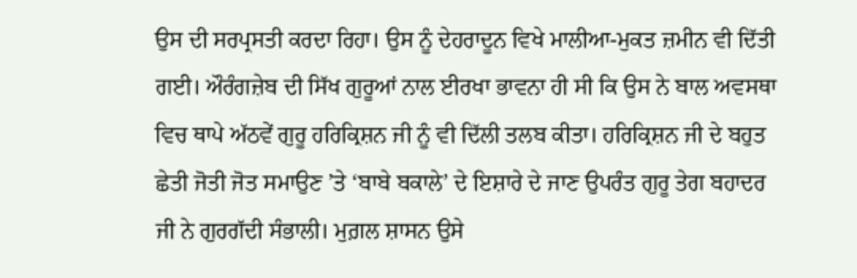ਉਸ ਦੀ ਸਰਪ੍ਰਸਤੀ ਕਰਦਾ ਰਿਹਾ। ਉਸ ਨੂੰ ਦੇਹਰਾਦੂਨ ਵਿਖੇ ਮਾਲੀਆ-ਮੁਕਤ ਜ਼ਮੀਨ ਵੀ ਦਿੱਤੀ ਗਈ। ਔਰੰਗਜ਼ੇਬ ਦੀ ਸਿੱਖ ਗੁਰੂਆਂ ਨਾਲ ਈਰਖਾ ਭਾਵਨਾ ਹੀ ਸੀ ਕਿ ਉਸ ਨੇ ਬਾਲ ਅਵਸਥਾ ਵਿਚ ਥਾਪੇ ਅੱਠਵੇਂ ਗੁਰੂ ਹਰਿਕ੍ਰਿਸ਼ਨ ਜੀ ਨੂੰ ਵੀ ਦਿੱਲੀ ਤਲਬ ਕੀਤਾ। ਹਰਿਕ੍ਰਿਸ਼ਨ ਜੀ ਦੇ ਬਹੁਤ ਛੇਤੀ ਜੋਤੀ ਜੋਤ ਸਮਾਉਣ ’ਤੇ ‘ਬਾਬੇ ਬਕਾਲੇ’ ਦੇ ਇਸ਼ਾਰੇ ਦੇ ਜਾਣ ਉਪਰੰਤ ਗੁਰੂ ਤੇਗ ਬਹਾਦਰ ਜੀ ਨੇ ਗੁਰਗੱਦੀ ਸੰਭਾਲੀ। ਮੁਗ਼ਲ ਸ਼ਾਸਨ ਉਸੇ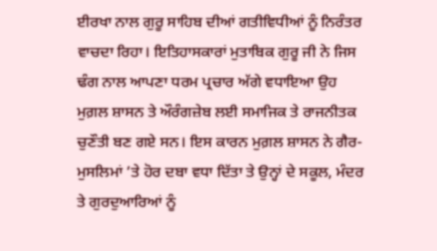ਈਰਖਾ ਨਾਲ ਗੁਰੂ ਸਾਹਿਬ ਦੀਆਂ ਗਤੀਵਿਧੀਆਂ ਨੂੰ ਨਿਰੰਤਰ ਵਾਚਦਾ ਰਿਹਾ। ਇਤਿਹਾਸਕਾਰਾਂ ਮੁਤਾਬਿਕ ਗੁਰੂ ਜੀ ਨੇ ਜਿਸ ਢੰਗ ਨਾਲ ਆਪਣਾ ਧਰਮ ਪ੍ਰਚਾਰ ਅੱਗੇ ਵਧਾਇਆ ਉਹ ਮੁਗ਼ਲ ਸ਼ਾਸਨ ਤੇ ਔਰੰਗਜ਼ੇਬ ਲਈ ਸਮਾਜਿਕ ਤੇ ਰਾਜਨੀਤਕ ਚੁਣੌਤੀ ਬਣ ਗਏ ਸਨ। ਇਸ ਕਾਰਨ ਮੁਗ਼ਲ ਸ਼ਾਸਨ ਨੇ ਗੈਰ-ਮੁਸਲਿਮਾਂ ’ਤੇ ਹੋਰ ਦਬਾ ਵਧਾ ਦਿੱਤਾ ਤੇ ਉਨ੍ਹਾਂ ਦੇ ਸਕੂਲ, ਮੰਦਰ ਤੇ ਗੁਰਦੁਆਰਿਆਂ ਨੂੰ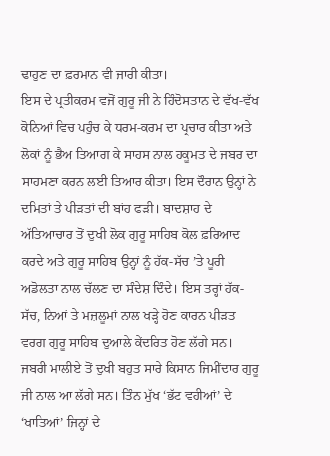ਢਾਹੁਣ ਦਾ ਫ਼ਰਮਾਨ ਵੀ ਜਾਰੀ ਕੀਤਾ।
ਇਸ ਦੇ ਪ੍ਰਤੀਕਰਮ ਵਜੋਂ ਗੁਰੂ ਜੀ ਨੇ ਹਿੰਦੋਸਤਾਨ ਦੇ ਵੱਖ-ਵੱਖ ਕੋਨਿਆਂ ਵਿਚ ਪਹੁੰਚ ਕੇ ਧਰਮ-ਕਰਮ ਦਾ ਪ੍ਰਚਾਰ ਕੀਤਾ ਅਤੇ ਲੋਕਾਂ ਨੂੰ ਭੈਅ ਤਿਆਗ ਕੇ ਸਾਹਸ ਨਾਲ ਹਕੂਮਤ ਦੇ ਜਬਰ ਦਾ ਸਾਹਮਣਾ ਕਰਨ ਲਈ ਤਿਆਰ ਕੀਤਾ। ਇਸ ਦੌਰਾਨ ਉਨ੍ਹਾਂ ਨੇ ਦਮਿਤਾਂ ਤੇ ਪੀੜਤਾਂ ਦੀ ਬਾਂਹ ਫੜੀ। ਬਾਦਸ਼ਾਹ ਦੇ ਅੱਤਿਆਚਾਰ ਤੋਂ ਦੁਖੀ ਲੋਕ ਗੁਰੂ ਸਾਹਿਬ ਕੋਲ ਫ਼ਰਿਆਦ ਕਰਦੇ ਅਤੇ ਗੁਰੂ ਸਾਹਿਬ ਉਨ੍ਹਾਂ ਨੂੰ ਹੱਕ-ਸੱਚ ’ਤੇ ਪੂਰੀ ਅਡੋਲਤਾ ਨਾਲ ਚੱਲਣ ਦਾ ਸੰਦੇਸ਼ ਦਿੰਦੇ। ਇਸ ਤਰ੍ਹਾਂ ਹੱਕ-ਸੱਚ, ਨਿਆਂ ਤੇ ਮਜ਼ਲੂਮਾਂ ਨਾਲ ਖੜ੍ਹੇ ਹੋਣ ਕਾਰਨ ਪੀੜਤ ਵਰਗ ਗੁਰੂ ਸਾਹਿਬ ਦੁਆਲੇ ਕੇਂਦਰਿਤ ਹੋਣ ਲੱਗੇ ਸਨ। ਜਬਰੀ ਮਾਲੀਏ ਤੋਂ ਦੁਖੀ ਬਹੁਤ ਸਾਰੇ ਕਿਸਾਨ ਜਿਮੀਂਦਾਰ ਗੁਰੂ ਜੀ ਨਾਲ ਆ ਲੱਗੇ ਸਨ। ਤਿੰਨ ਮੁੱਖ ‘ਭੱਟ ਵਹੀਆਂ’ ਦੇ ‘ਖਾਤਿਆਂ’ ਜਿਨ੍ਹਾਂ ਦੇ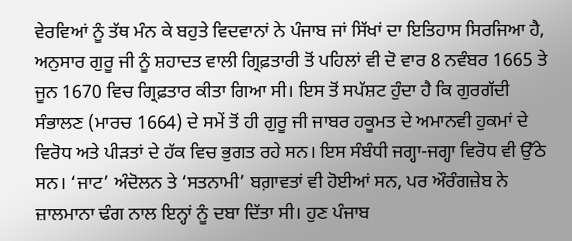ਵੇਰਵਿਆਂ ਨੂੰ ਤੱਥ ਮੰਨ ਕੇ ਬਹੁਤੇ ਵਿਦਵਾਨਾਂ ਨੇ ਪੰਜਾਬ ਜਾਂ ਸਿੱਖਾਂ ਦਾ ਇਤਿਹਾਸ ਸਿਰਜਿਆ ਹੈ, ਅਨੁਸਾਰ ਗੁਰੂ ਜੀ ਨੂੰ ਸ਼ਹਾਦਤ ਵਾਲੀ ਗ੍ਰਿਫ਼ਤਾਰੀ ਤੋਂ ਪਹਿਲਾਂ ਵੀ ਦੋ ਵਾਰ 8 ਨਵੰਬਰ 1665 ਤੇ ਜੂਨ 1670 ਵਿਚ ਗ੍ਰਿਫ਼ਤਾਰ ਕੀਤਾ ਗਿਆ ਸੀ। ਇਸ ਤੋਂ ਸਪੱਸ਼ਟ ਹੁੰਦਾ ਹੈ ਕਿ ਗੁਰਗੱਦੀ ਸੰਭਾਲਣ (ਮਾਰਚ 1664) ਦੇ ਸਮੇਂ ਤੋਂ ਹੀ ਗੁਰੂ ਜੀ ਜਾਬਰ ਹਕੂਮਤ ਦੇ ਅਮਾਨਵੀ ਹੁਕਮਾਂ ਦੇ ਵਿਰੋਧ ਅਤੇ ਪੀੜਤਾਂ ਦੇ ਹੱਕ ਵਿਚ ਭੁਗਤ ਰਹੇ ਸਨ। ਇਸ ਸੰਬੰਧੀ ਜਗ੍ਹਾ-ਜਗ੍ਹਾ ਵਿਰੋਧ ਵੀ ਉੱਠੇ ਸਨ। ‘ਜਾਟ’ ਅੰਦੋਲਨ ਤੇ ‘ਸਤਨਾਮੀ’ ਬਗ਼ਾਵਤਾਂ ਵੀ ਹੋਈਆਂ ਸਨ, ਪਰ ਔਰੰਗਜ਼ੇਬ ਨੇ ਜ਼ਾਲਮਾਨਾ ਢੰਗ ਨਾਲ ਇਨ੍ਹਾਂ ਨੂੰ ਦਬਾ ਦਿੱਤਾ ਸੀ। ਹੁਣ ਪੰਜਾਬ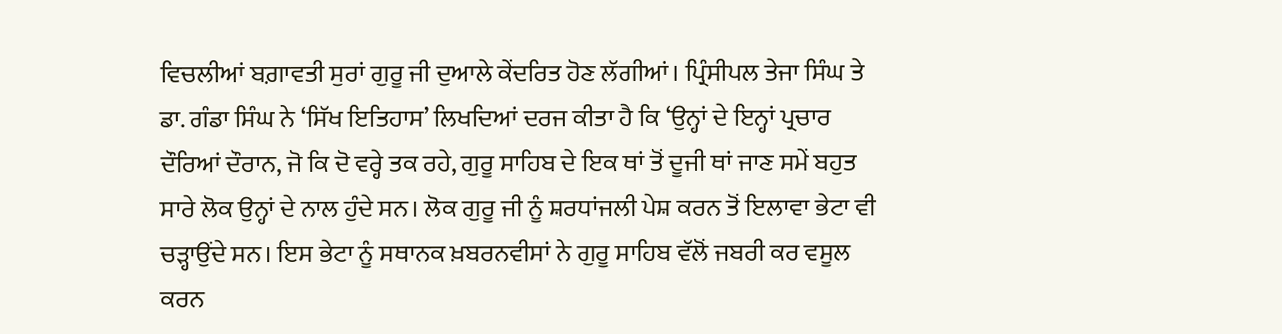ਵਿਚਲੀਆਂ ਬਗ਼ਾਵਤੀ ਸੁਰਾਂ ਗੁਰੂ ਜੀ ਦੁਆਲੇ ਕੇਂਦਰਿਤ ਹੋਣ ਲੱਗੀਆਂ। ਪ੍ਰਿੰਸੀਪਲ ਤੇਜਾ ਸਿੰਘ ਤੇ ਡਾ. ਗੰਡਾ ਸਿੰਘ ਨੇ ‘ਸਿੱਖ ਇਤਿਹਾਸ’ ਲਿਖਦਿਆਂ ਦਰਜ ਕੀਤਾ ਹੈ ਕਿ ‘ਉਨ੍ਹਾਂ ਦੇ ਇਨ੍ਹਾਂ ਪ੍ਰਚਾਰ ਦੌਰਿਆਂ ਦੌਰਾਨ, ਜੋ ਕਿ ਦੋ ਵਰ੍ਹੇ ਤਕ ਰਹੇ, ਗੁਰੂ ਸਾਹਿਬ ਦੇ ਇਕ ਥਾਂ ਤੋਂ ਦੂਜੀ ਥਾਂ ਜਾਣ ਸਮੇਂ ਬਹੁਤ ਸਾਰੇ ਲੋਕ ਉਨ੍ਹਾਂ ਦੇ ਨਾਲ ਹੁੰਦੇ ਸਨ। ਲੋਕ ਗੁਰੂ ਜੀ ਨੂੰ ਸ਼ਰਧਾਂਜਲੀ ਪੇਸ਼ ਕਰਨ ਤੋਂ ਇਲਾਵਾ ਭੇਟਾ ਵੀ ਚੜ੍ਹਾਉਂਦੇ ਸਨ। ਇਸ ਭੇਟਾ ਨੂੰ ਸਥਾਨਕ ਖ਼ਬਰਨਵੀਸਾਂ ਨੇ ਗੁਰੂ ਸਾਹਿਬ ਵੱਲੋਂ ਜਬਰੀ ਕਰ ਵਸੂਲ ਕਰਨ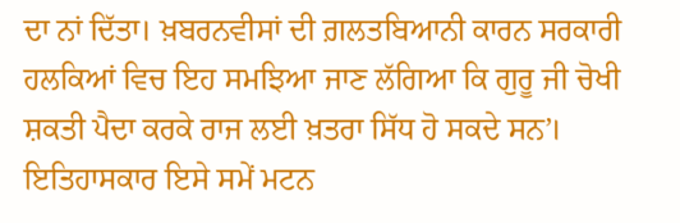ਦਾ ਨਾਂ ਦਿੱਤਾ। ਖ਼ਬਰਨਵੀਸਾਂ ਦੀ ਗ਼ਲਤਬਿਆਨੀ ਕਾਰਨ ਸਰਕਾਰੀ ਹਲਕਿਆਂ ਵਿਚ ਇਹ ਸਮਝਿਆ ਜਾਣ ਲੱਗਿਆ ਕਿ ਗੁਰੂ ਜੀ ਚੋਖੀ ਸ਼ਕਤੀ ਪੈਦਾ ਕਰਕੇ ਰਾਜ ਲਈ ਖ਼ਤਰਾ ਸਿੱਧ ਹੋ ਸਕਦੇ ਸਨ’।
ਇਤਿਹਾਸਕਾਰ ਇਸੇ ਸਮੇਂ ਮਟਨ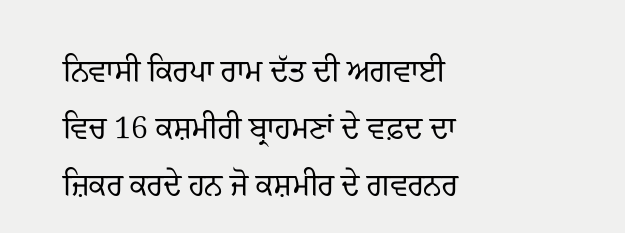ਨਿਵਾਸੀ ਕਿਰਪਾ ਰਾਮ ਦੱਤ ਦੀ ਅਗਵਾਈ ਵਿਚ 16 ਕਸ਼ਮੀਰੀ ਬ੍ਰਾਹਮਣਾਂ ਦੇ ਵਫ਼ਦ ਦਾ ਜ਼ਿਕਰ ਕਰਦੇ ਹਨ ਜੋ ਕਸ਼ਮੀਰ ਦੇ ਗਵਰਨਰ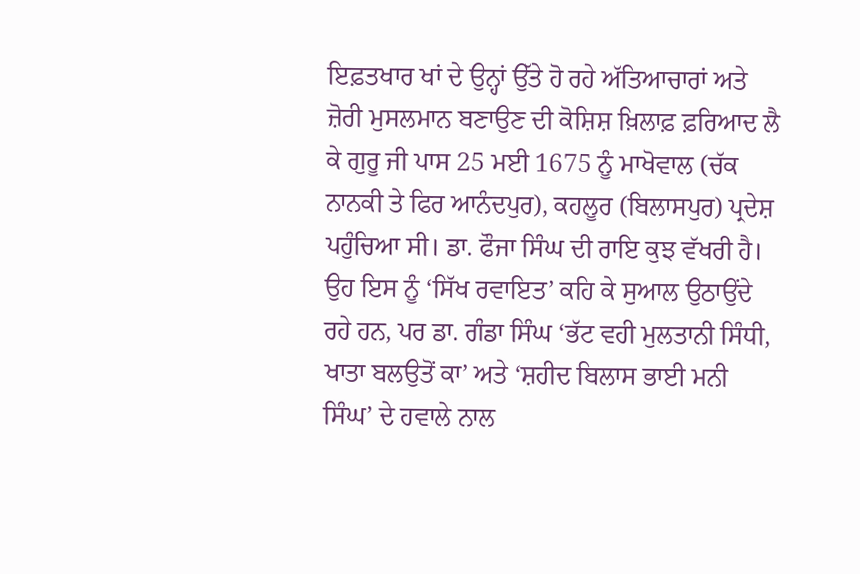ਇਫ਼ਤਖਾਰ ਖਾਂ ਦੇ ਉਨ੍ਹਾਂ ਉੱਤੇ ਹੋ ਰਹੇ ਅੱਤਿਆਚਾਰਾਂ ਅਤੇ ਜ਼ੋਰੀ ਮੁਸਲਮਾਨ ਬਣਾਉਣ ਦੀ ਕੋਸ਼ਿਸ਼ ਖ਼ਿਲਾਫ਼ ਫ਼ਰਿਆਦ ਲੈ ਕੇ ਗੁਰੂ ਜੀ ਪਾਸ 25 ਮਈ 1675 ਨੂੰ ਮਾਖੋਵਾਲ (ਚੱਕ ਨਾਨਕੀ ਤੇ ਫਿਰ ਆਨੰਦਪੁਰ), ਕਹਲੂਰ (ਬਿਲਾਸਪੁਰ) ਪ੍ਰਦੇਸ਼ ਪਹੁੰਚਿਆ ਸੀ। ਡਾ. ਫੌਜਾ ਸਿੰਘ ਦੀ ਰਾਇ ਕੁਝ ਵੱਖਰੀ ਹੈ। ਉਹ ਇਸ ਨੂੰ ‘ਸਿੱਖ ਰਵਾਇਤ’ ਕਹਿ ਕੇ ਸੁਆਲ ਉਠਾਉਂਦੇ ਰਹੇ ਹਨ, ਪਰ ਡਾ. ਗੰਡਾ ਸਿੰਘ ‘ਭੱਟ ਵਹੀ ਮੁਲਤਾਨੀ ਸਿੰਧੀ, ਖਾਤਾ ਬਲਉਤੋਂ ਕਾ’ ਅਤੇ ‘ਸ਼ਹੀਦ ਬਿਲਾਸ ਭਾਈ ਮਨੀ ਸਿੰਘ’ ਦੇ ਹਵਾਲੇ ਨਾਲ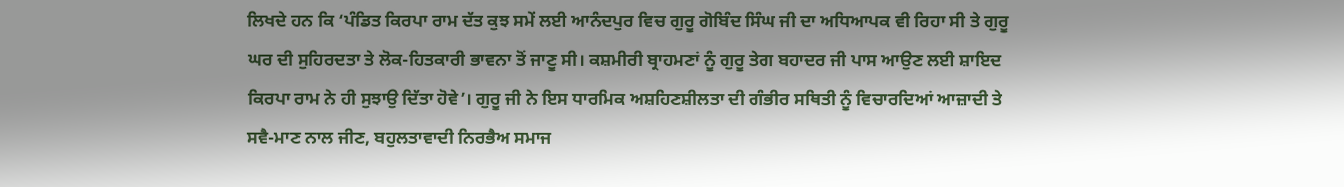ਲਿਖਦੇ ਹਨ ਕਿ ‘ਪੰਡਿਤ ਕਿਰਪਾ ਰਾਮ ਦੱਤ ਕੁਝ ਸਮੇਂ ਲਈ ਆਨੰਦਪੁਰ ਵਿਚ ਗੁਰੂ ਗੋਬਿੰਦ ਸਿੰਘ ਜੀ ਦਾ ਅਧਿਆਪਕ ਵੀ ਰਿਹਾ ਸੀ ਤੇ ਗੁਰੂ ਘਰ ਦੀ ਸੁਹਿਰਦਤਾ ਤੇ ਲੋਕ-ਹਿਤਕਾਰੀ ਭਾਵਨਾ ਤੋਂ ਜਾਣੂ ਸੀ। ਕਸ਼ਮੀਰੀ ਬ੍ਰਾਹਮਣਾਂ ਨੂੰ ਗੁਰੂ ਤੇਗ ਬਹਾਦਰ ਜੀ ਪਾਸ ਆਉਣ ਲਈ ਸ਼ਾਇਦ ਕਿਰਪਾ ਰਾਮ ਨੇ ਹੀ ਸੁਝਾਉ ਦਿੱਤਾ ਹੋਵੇ’। ਗੁਰੂ ਜੀ ਨੇ ਇਸ ਧਾਰਮਿਕ ਅਸ਼ਹਿਣਸ਼ੀਲਤਾ ਦੀ ਗੰਭੀਰ ਸਥਿਤੀ ਨੂੰ ਵਿਚਾਰਦਿਆਂ ਆਜ਼ਾਦੀ ਤੇ ਸਵੈ-ਮਾਣ ਨਾਲ ਜੀਣ, ਬਹੁਲਤਾਵਾਦੀ ਨਿਰਭੈਅ ਸਮਾਜ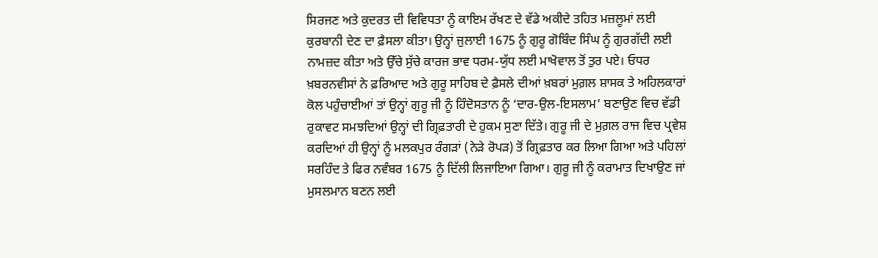ਸਿਰਜਣ ਅਤੇ ਕੁਦਰਤ ਦੀ ਵਿਵਿਧਤਾ ਨੂੰ ਕਾਇਮ ਰੱਖਣ ਦੇ ਵੱਡੇ ਅਕੀਦੇ ਤਹਿਤ ਮਜ਼ਲੂਮਾਂ ਲਈ ਕੁਰਬਾਨੀ ਦੇਣ ਦਾ ਫ਼ੈਸਲਾ ਕੀਤਾ। ਉਨ੍ਹਾਂ ਜੁਲਾਈ 1675 ਨੂੰ ਗੁਰੂ ਗੋਬਿੰਦ ਸਿੰਘ ਨੂੰ ਗੁਰਗੱਦੀ ਲਈ ਨਾਮਜ਼ਦ ਕੀਤਾ ਅਤੇ ਉੱਚੇ ਸੁੱਚੇ ਕਾਰਜ ਭਾਵ ਧਰਮ-ਯੁੱਧ ਲਈ ਮਾਖੋਵਾਲ ਤੋਂ ਤੁਰ ਪਏ। ਓਧਰ ਖ਼ਬਰਨਵੀਸਾਂ ਨੇ ਫ਼ਰਿਆਦ ਅਤੇ ਗੁਰੂ ਸਾਹਿਬ ਦੇ ਫ਼ੈਸਲੇ ਦੀਆਂ ਖ਼ਬਰਾਂ ਮੁਗ਼ਲ ਸ਼ਾਸਕ ਤੇ ਅਹਿਲਕਾਰਾਂ ਕੋਲ ਪਹੁੰਚਾਈਆਂ ਤਾਂ ਉਨ੍ਹਾਂ ਗੁਰੂ ਜੀ ਨੂੰ ਹਿੰਦੋਸਤਾਨ ਨੂੰ ‘ਦਾਰ-ਉਲ-ਇਸਲਾਮ’ ਬਣਾਉਣ ਵਿਚ ਵੱਡੀ ਰੁਕਾਵਟ ਸਮਝਦਿਆਂ ਉਨ੍ਹਾਂ ਦੀ ਗ੍ਰਿਫ਼ਤਾਰੀ ਦੇ ਹੁਕਮ ਸੁਣਾ ਦਿੱਤੇ। ਗੁਰੂ ਜੀ ਦੇ ਮੁਗ਼ਲ ਰਾਜ ਵਿਚ ਪ੍ਰਵੇਸ਼ ਕਰਦਿਆਂ ਹੀ ਉਨ੍ਹਾਂ ਨੂੰ ਮਲਕਪੁਰ ਰੰਗੜਾਂ (ਨੇੜੇ ਰੋਪੜ) ਤੋਂ ਗ੍ਰਿਫ਼ਤਾਰ ਕਰ ਲਿਆ ਗਿਆ ਅਤੇ ਪਹਿਲਾਂ ਸਰਹਿੰਦ ਤੇ ਫਿਰ ਨਵੰਬਰ 1675 ਨੂੰ ਦਿੱਲੀ ਲਿਜਾਇਆ ਗਿਆ। ਗੁਰੂ ਜੀ ਨੂੰ ਕਰਾਮਾਤ ਦਿਖਾਉਣ ਜਾਂ ਮੁਸਲਮਾਨ ਬਣਨ ਲਈ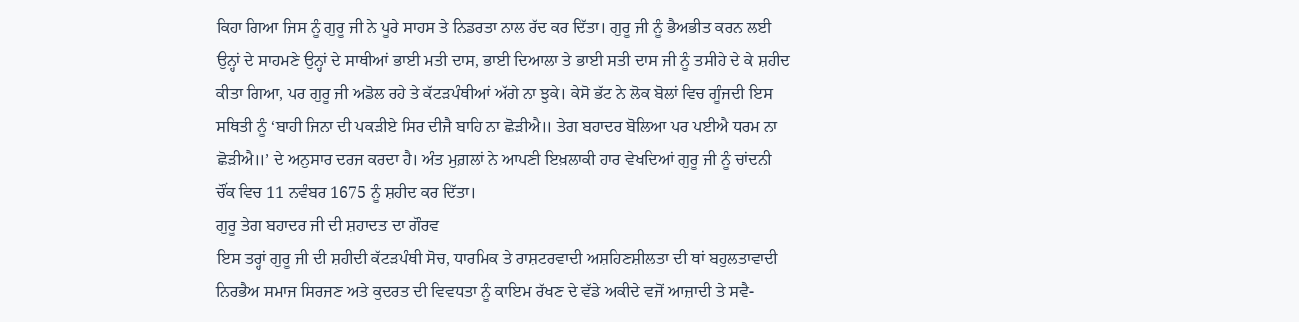ਕਿਹਾ ਗਿਆ ਜਿਸ ਨੂੰ ਗੁਰੂ ਜੀ ਨੇ ਪੂਰੇ ਸਾਹਸ ਤੇ ਨਿਡਰਤਾ ਨਾਲ ਰੱਦ ਕਰ ਦਿੱਤਾ। ਗੁਰੂ ਜੀ ਨੂੰ ਭੈਅਭੀਤ ਕਰਨ ਲਈ ਉਨ੍ਹਾਂ ਦੇ ਸਾਹਮਣੇ ਉਨ੍ਹਾਂ ਦੇ ਸਾਥੀਆਂ ਭਾਈ ਮਤੀ ਦਾਸ, ਭਾਈ ਦਿਆਲਾ ਤੇ ਭਾਈ ਸਤੀ ਦਾਸ ਜੀ ਨੂੰ ਤਸੀਹੇ ਦੇ ਕੇ ਸ਼ਹੀਦ ਕੀਤਾ ਗਿਆ, ਪਰ ਗੁਰੂ ਜੀ ਅਡੋਲ ਰਹੇ ਤੇ ਕੱਟੜਪੰਥੀਆਂ ਅੱਗੇ ਨਾ ਝੁਕੇ। ਕੇਸੋ ਭੱਟ ਨੇ ਲੋਕ ਬੋਲਾਂ ਵਿਚ ਗੂੰਜਦੀ ਇਸ ਸਥਿਤੀ ਨੂੰ ‘ਬਾਹੀ ਜਿਨਾ ਦੀ ਪਕੜੀਏ ਸਿਰ ਦੀਜੈ ਬਾਹਿ ਨਾ ਛੋੜੀਐ॥ ਤੇਗ ਬਹਾਦਰ ਬੋਲਿਆ ਪਰ ਪਈਐ ਧਰਮ ਨਾ ਛੋੜੀਐ॥’ ਦੇ ਅਨੁਸਾਰ ਦਰਜ ਕਰਦਾ ਹੈ। ਅੰਤ ਮੁਗ਼ਲਾਂ ਨੇ ਆਪਣੀ ਇਖ਼ਲਾਕੀ ਹਾਰ ਵੇਖਦਿਆਂ ਗੁਰੂ ਜੀ ਨੂੰ ਚਾਂਦਨੀ ਚੌਂਕ ਵਿਚ 11 ਨਵੰਬਰ 1675 ਨੂੰ ਸ਼ਹੀਦ ਕਰ ਦਿੱਤਾ।
ਗੁਰੂ ਤੇਗ ਬਹਾਦਰ ਜੀ ਦੀ ਸ਼ਹਾਦਤ ਦਾ ਗੌਰਵ
ਇਸ ਤਰ੍ਹਾਂ ਗੁਰੂ ਜੀ ਦੀ ਸ਼ਹੀਦੀ ਕੱਟੜਪੰਥੀ ਸੋਚ, ਧਾਰਮਿਕ ਤੇ ਰਾਸ਼ਟਰਵਾਦੀ ਅਸ਼ਹਿਣਸ਼ੀਲਤਾ ਦੀ ਥਾਂ ਬਹੁਲਤਾਵਾਦੀ ਨਿਰਭੈਅ ਸਮਾਜ ਸਿਰਜਣ ਅਤੇ ਕੁਦਰਤ ਦੀ ਵਿਵਧਤਾ ਨੂੰ ਕਾਇਮ ਰੱਖਣ ਦੇ ਵੱਡੇ ਅਕੀਦੇ ਵਜੋਂ ਆਜ਼ਾਦੀ ਤੇ ਸਵੈ-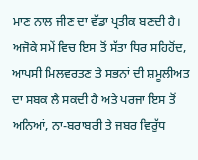ਮਾਣ ਨਾਲ ਜੀਣ ਦਾ ਵੱਡਾ ਪ੍ਰਤੀਕ ਬਣਦੀ ਹੈ। ਅਜੋਕੇ ਸਮੇਂ ਵਿਚ ਇਸ ਤੋਂ ਸੱਤਾ ਧਿਰ ਸਹਿਹੋਂਦ, ਆਪਸੀ ਮਿਲਵਰਤਣ ਤੇ ਸਭਨਾਂ ਦੀ ਸ਼ਮੂਲੀਅਤ ਦਾ ਸਬਕ ਲੈ ਸਕਦੀ ਹੈ ਅਤੇ ਪਰਜਾ ਇਸ ਤੋਂ ਅਨਿਆਂ, ਨਾ-ਬਰਾਬਰੀ ਤੇ ਜਬਰ ਵਿਰੁੱਧ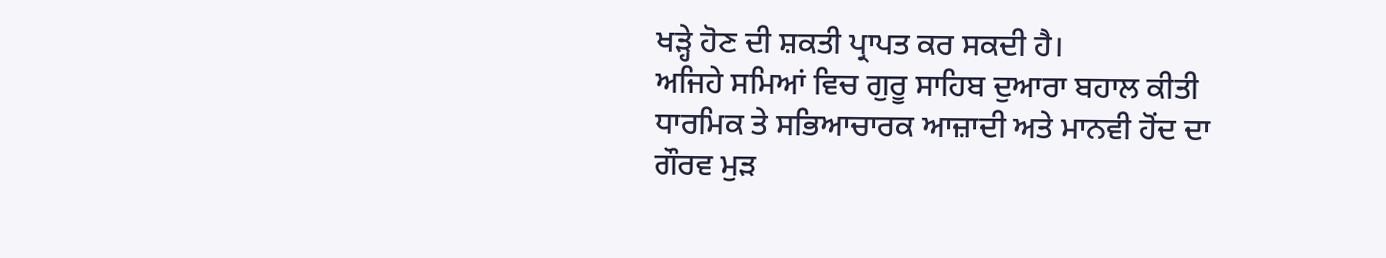ਖੜ੍ਹੇ ਹੋਣ ਦੀ ਸ਼ਕਤੀ ਪ੍ਰਾਪਤ ਕਰ ਸਕਦੀ ਹੈ।
ਅਜਿਹੇ ਸਮਿਆਂ ਵਿਚ ਗੁਰੂ ਸਾਹਿਬ ਦੁਆਰਾ ਬਹਾਲ ਕੀਤੀ ਧਾਰਮਿਕ ਤੇ ਸਭਿਆਚਾਰਕ ਆਜ਼ਾਦੀ ਅਤੇ ਮਾਨਵੀ ਹੋਂਦ ਦਾ ਗੌਰਵ ਮੁੜ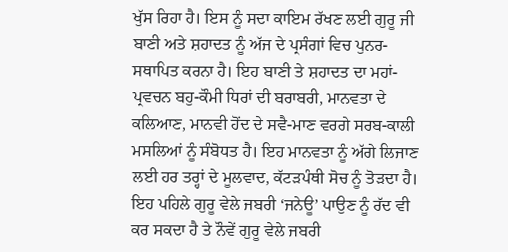ਖੁੱਸ ਰਿਹਾ ਹੈ। ਇਸ ਨੂੰ ਸਦਾ ਕਾਇਮ ਰੱਖਣ ਲਈ ਗੁਰੂ ਜੀ ਬਾਣੀ ਅਤੇ ਸ਼ਹਾਦਤ ਨੂੰ ਅੱਜ ਦੇ ਪ੍ਰਸੰਗਾਂ ਵਿਚ ਪੁਨਰ-ਸਥਾਪਿਤ ਕਰਨਾ ਹੈ। ਇਹ ਬਾਣੀ ਤੇ ਸ਼ਹਾਦਤ ਦਾ ਮਹਾਂ-ਪ੍ਰਵਚਨ ਬਹੁ-ਕੌਮੀ ਧਿਰਾਂ ਦੀ ਬਰਾਬਰੀ, ਮਾਨਵਤਾ ਦੇ ਕਲਿਆਣ, ਮਾਨਵੀ ਹੋਂਦ ਦੇ ਸਵੈ-ਮਾਣ ਵਰਗੇ ਸਰਬ-ਕਾਲੀ ਮਸਲਿਆਂ ਨੂੰ ਸੰਬੋਧਤ ਹੈ। ਇਹ ਮਾਨਵਤਾ ਨੂੰ ਅੱਗੇ ਲਿਜਾਣ ਲਈ ਹਰ ਤਰ੍ਹਾਂ ਦੇ ਮੂਲਵਾਦ, ਕੱਟੜਪੰਥੀ ਸੋਚ ਨੂੰ ਤੋੜਦਾ ਹੈ। ਇਹ ਪਹਿਲੇ ਗੁਰੂ ਵੇਲੇ ਜਬਰੀ ‘ਜਨੇਊ’ ਪਾਉਣ ਨੂੰ ਰੱਦ ਵੀ ਕਰ ਸਕਦਾ ਹੈ ਤੇ ਨੌਵੇਂ ਗੁਰੂ ਵੇਲੇ ਜਬਰੀ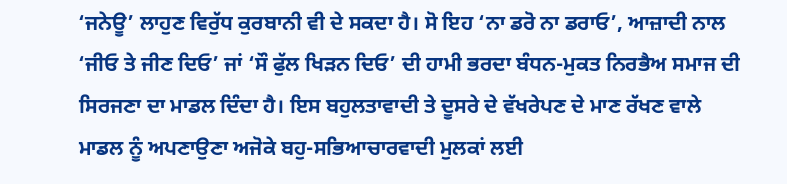‘ਜਨੇਊ’ ਲਾਹੁਣ ਵਿਰੁੱਧ ਕੁਰਬਾਨੀ ਵੀ ਦੇ ਸਕਦਾ ਹੈ। ਸੋ ਇਹ ‘ਨਾ ਡਰੋ ਨਾ ਡਰਾਓ’, ਆਜ਼ਾਦੀ ਨਾਲ ‘ਜੀਓ ਤੇ ਜੀਣ ਦਿਓ’ ਜਾਂ ‘ਸੌ ਫੁੱਲ ਖਿੜਨ ਦਿਓ’ ਦੀ ਹਾਮੀ ਭਰਦਾ ਬੰਧਨ-ਮੁਕਤ ਨਿਰਭੈਅ ਸਮਾਜ ਦੀ ਸਿਰਜਣਾ ਦਾ ਮਾਡਲ ਦਿੰਦਾ ਹੈ। ਇਸ ਬਹੁਲਤਾਵਾਦੀ ਤੇ ਦੂਸਰੇ ਦੇ ਵੱਖਰੇਪਣ ਦੇ ਮਾਣ ਰੱਖਣ ਵਾਲੇ ਮਾਡਲ ਨੂੰ ਅਪਣਾਉਣਾ ਅਜੋਕੇ ਬਹੁ-ਸਭਿਆਚਾਰਵਾਦੀ ਮੁਲਕਾਂ ਲਈ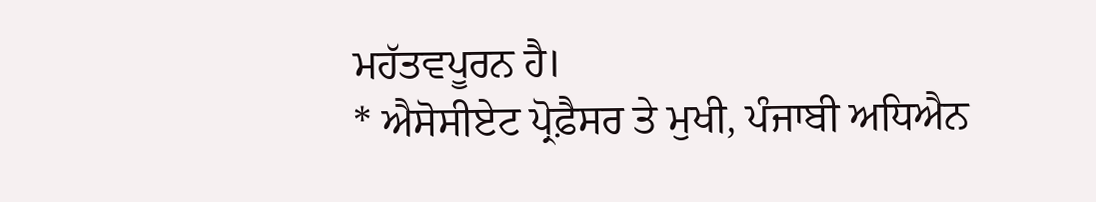ਮਹੱਤਵਪੂਰਨ ਹੈ।
* ਐਸੋਸੀਏਟ ਪ੍ਰੋਫ਼ੈਸਰ ਤੇ ਮੁਖੀ, ਪੰਜਾਬੀ ਅਧਿਐਨ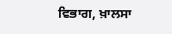ਵਿਭਾਗ, ਖ਼ਾਲਸਾ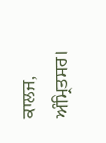ਕਾਲਜ, ਅੰਮ੍ਰਿਤਸਰ।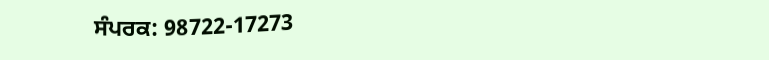ਸੰਪਰਕ: 98722-17273